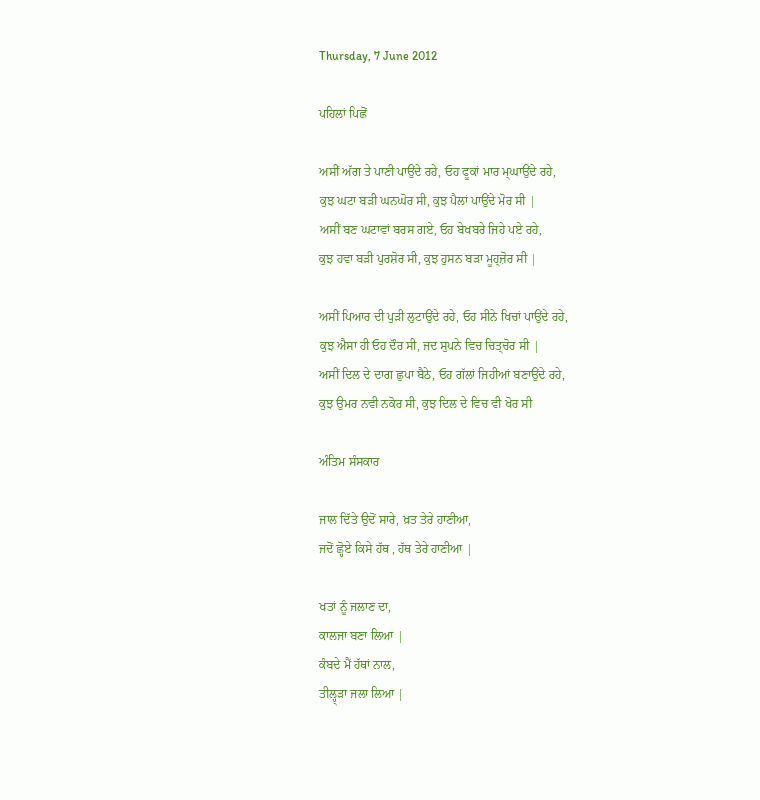Thursday, 7 June 2012

ਪਹਿਲਾਂ ਪਿਛੋਂ

ਅਸੀਂ ਅੱਗ ਤੇ ਪਾਣੀ ਪਾਉਂਦੇ ਰਹੇ, ਓਹ ਫੂਕਾਂ ਮਾਰ ਮ੍ਘਾਉਂਦੇ ਰਹੇ,
ਕੁਝ ਘਟਾ ਬੜੀ ਘਨਘੋਰ ਸੀ, ਕੁਝ ਪੈਲਾਂ ਪਾਉਂਦੇ ਮੋਰ ਸੀ |
ਅਸੀਂ ਬਣ ਘਟਾਵਾਂ ਬਰਸ ਗਏ, ਓਹ ਬੇਖਬਰੇ ਜਿਹੇ ਪਏ ਰਹੇ,
ਕੁਝ ਹਵਾ ਬੜੀ ਪੁਰਸ਼ੋਰ ਸੀ, ਕੁਝ ਹੁਸਨ ਬੜਾ ਮੂਹ੍ਜ਼ੋਰ ਸੀ |

ਅਸੀਂ ਪਿਆਰ ਦੀ ਪੁੜੀ ਲੁਟਾਉਂਦੇ ਰਹੇ, ਓਹ ਸੀਨੇ ਖਿਚਾਂ ਪਾਉਂਦੇ ਰਹੇ,
ਕੁਝ ਐਸਾ ਹੀ ਓਹ ਦੌਰ ਸੀ, ਜਦ ਸੁਪਨੇ ਵਿਚ ਚਿਤ੍ਚੋਰ ਸੀ |
ਅਸੀਂ ਦਿਲ ਦੇ ਦਾਗ ਛੁਪਾ ਬੈਠੇ, ਓਹ ਗੱਲਾਂ ਜਿਹੀਆਂ ਬਣਾਉਂਦੇ ਰਹੇ,
ਕੁਝ ਉਮਰ ਨਵੀ ਨਕੋਰ ਸੀ, ਕੁਝ ਦਿਲ ਦੇ ਵਿਚ ਵੀ ਖੋਰ ਸੀ

ਅੰਤਿਮ ਸੰਸਕਾਰ

ਜਾਲ ਦਿੱਤੇ ਉਦੋਂ ਸਾਰੇ, ਖ਼ਤ ਤੇਰੇ ਹਾਣੀਆ,
ਜਦੋਂ ਛ੍ਹੋਏ ਕਿਸੇ ਹੱਥ , ਹੱਥ ਤੇਰੇ ਹਾਣੀਆ |

ਖਤਾਂ ਨੂੰ ਜਲਾਣ ਦਾ,
ਕਾਲਜਾ ਬਣਾ ਲਿਆ |
ਕੰਬਦੇ ਮੈਂ ਹੱਥਾਂ ਨਾਲ,
ਤੀਲ੍ਹ੍ੜਾ ਜਲਾ ਲਿਆ |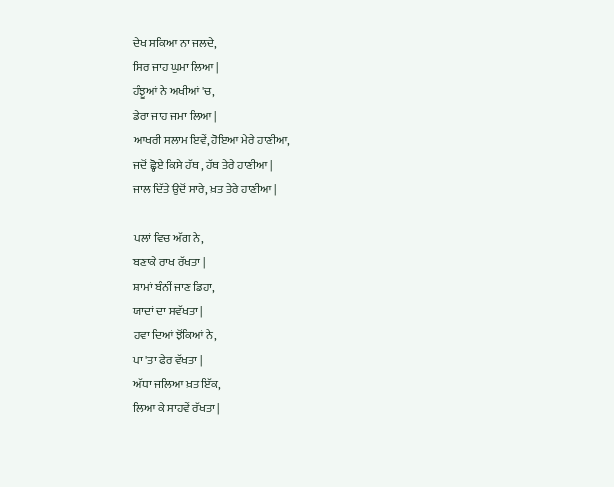ਦੇਖ ਸਕਿਆ ਨਾ ਜਲਦੇ,
ਸਿਰ ਜਾਹ ਘੁਮਾ ਲਿਆ |
ਹੰਝੂਆਂ ਨੇ ਅਖੀਆਂ 'ਚ,
ਡੇਰਾ ਜਾਹ ਜਮਾ ਲਿਆ |
ਆਖਰੀ ਸਲਾਮ ਇਵੇਂ, ਹੋਇਆ ਮੇਰੇ ਹਾਣੀਆ,
ਜਦੋਂ ਛ੍ਹੋਏ ਕਿਸੇ ਹੱਥ , ਹੱਥ ਤੇਰੇ ਹਾਣੀਆ |
ਜਾਲ ਦਿੱਤੇ ਉਦੋਂ ਸਾਰੇ, ਖ਼ਤ ਤੇਰੇ ਹਾਣੀਆ |

ਪਲਾਂ ਵਿਚ ਅੱਗ ਨੇ,
ਬਣਾਕੇ ਰਾਖ ਰੱਖਤਾ |
ਸ਼ਾਮਾਂ ਬੰਨੀਂ ਜਾਣ ਡਿਹਾ,
ਯਾਦਾਂ ਦਾ ਸਵੱਖਤਾ |
ਹਵਾ ਦਿਆਂ ਝੋਂਕਿਆਂ ਨੇ,
ਪਾ 'ਤਾ ਫੇਰ ਵੱਖਤਾ |
ਅੱਧਾ ਜਲਿਆ ਖ਼ਤ ਇੱਕ,
ਲਿਆ ਕੇ ਸਾਹਵੇਂ ਰੱਖਤਾ |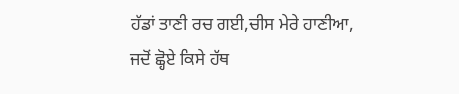ਹੱਡਾਂ ਤਾਣੀ ਰਚ ਗਈ,ਚੀਸ ਮੇਰੇ ਹਾਣੀਆ,
ਜਦੋਂ ਛ੍ਹੋਏ ਕਿਸੇ ਹੱਥ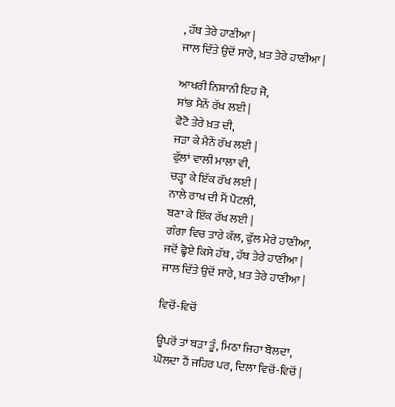, ਹੱਥ ਤੇਰੇ ਹਾਣੀਆ |
ਜਾਲ ਦਿੱਤੇ ਉਦੋਂ ਸਾਰੇ, ਖ਼ਤ ਤੇਰੇ ਹਾਣੀਆ |

ਆਖਰੀ ਨਿਸ਼ਾਨੀ ਇਹ ਜੋ,
ਸਾਂਭ ਮੈਨੇਂ ਰੱਖ ਲਈ |
ਫੋਟੋ ਤੇਰੇ ਖ਼ਤ ਦੀ,
ਜੜਾ ਕੇ ਮੈਨੇਂ ਰੱਖ ਲਈ |
ਫੁੱਲਾਂ ਵਾਲੀ ਮਾਲਾ ਵੀ,
ਚੜ੍ਹਾ ਕੇ ਇੱਕ ਰੱਖ ਲਈ |
ਨਾਲੇ ਰਾਖ ਦੀ ਮੈਂ ਪੋਟਲੀ,
ਬਣਾ ਕੇ ਇੱਕ ਰੱਖ ਲਈ |
ਗੰਗਾ ਵਿਚ ਤਾਰੇ ਕੱਲ, ਫੁੱਲ ਮੇਰੇ ਹਾਣੀਆ,
ਜਦੋਂ ਛ੍ਹੋਏ ਕਿਸੇ ਹੱਥ , ਹੱਥ ਤੇਰੇ ਹਾਣੀਆ |
ਜਾਲ ਦਿੱਤੇ ਉਦੋਂ ਸਾਰੇ, ਖ਼ਤ ਤੇਰੇ ਹਾਣੀਆ |

ਵਿਚੋਂ-ਵਿਚੋਂ

ਊਪਰੋਂ ਤਾਂ ਬੜਾ ਤੂੰ, ਮਿਠਾ ਜਿਹਾ ਬੋਲਦਾ,
ਘੋਲਦਾ ਹੈਂ ਜਹਿਰ ਪਰ, ਦਿਲਾ ਵਿਚੋਂ-ਵਿਚੋਂ |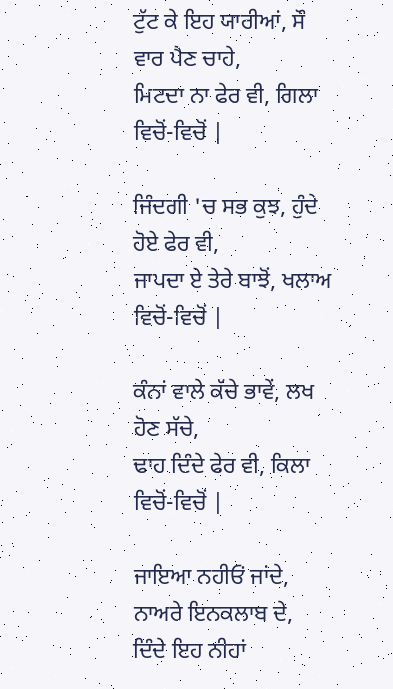ਟੁੱਟ ਕੇ ਇਹ ਯਾਰੀਆਂ, ਸੌ ਵਾਰ ਪੈਣ ਚਾਹੇ,
ਮਿਟਦਾ ਨਾ ਫੇਰ ਵੀ, ਗਿਲਾ ਵਿਚੋਂ-ਵਿਚੋਂ |

ਜਿੰਦਗੀ 'ਚ ਸਭ ਕੁਝ, ਹੁੰਦੇ ਹੋਏ ਫੇਰ ਵੀ,
ਜਾਪਦਾ ਏ ਤੇਰੇ ਬਾਝੋਂ, ਖਲਾਅ ਵਿਚੋਂ-ਵਿਚੋਂ |

ਕੰਨਾਂ ਵਾਲੇ ਕੱਚੇ ਭਾਵੇਂ, ਲਖ ਹੋਣ ਸੱਚੇ,
ਢਾਹ ਦਿੰਦੇ ਫੇਰ ਵੀ, ਕਿਲਾ ਵਿਚੋਂ-ਵਿਚੋਂ |

ਜਾਇਆ ਨਹੀਓਂ ਜਾਂਦੇ, ਨਾਅਰੇ ਇਨਕਲਾਬ ਦੇ,
ਦਿੰਦੇ ਇਹ ਨੀਹਾਂ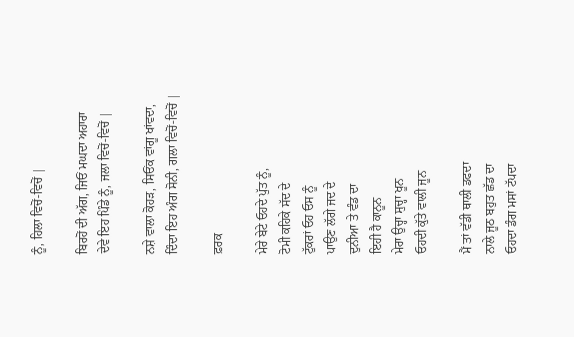ਨੂੰ, ਹਿਲਾ ਵਿਚੋਂ-ਵਿਚੋਂ |

ਬਿਰਹੋਂ ਦੀ ਅੱਗ, ਜਿਓਂ ਮਘਦਾ ਅਹਾਰਾ
ਦੇਵੇ ਇਹ ਪਿੰਡੇ ਨੂੰ, ਜਲਾ ਵਿਚੋਂ-ਵਿਚੋਂ |

ਨਸ਼ੇ ਵਾਲਾ ਕੋਹੜ, ਸਿਓਂਕ ਵਾਂਗੂ ਖਾਂਵਦਾ,
ਦਿੰਦਾ ਇਹ ਅੰਗ ਸੋਨੀ, ਗਲਾ ਵਿਚੋਂ-ਵਿਚੋਂ |

ਫ਼ਰਕ

ਮੇਰੇ ਬੇਟੇ ਓਹਦੇ ਪੁੱਤ ਨੂੰ,
ਟੋਮੀ ਕਹਿਕੇ ਸੱਦ ਦੇ
ਟੁੱਕਰਾਂ ਓਹ ਓਸ ਨੂੰ
ਪਾਉਣ ਲੱਗੇ ਜਦ ਦੇ
ਦੁਨੀਆ ਤੇ ਵੰਡ ਦਾ
ਇਹੀ ਹੈ ਕਾਨੂਨ
ਮੇਰਾ ਉਚ੍ਹਾ ਸੁਚ੍ਹਾ ਖੂਨ
ਓਹਦੀ ਕੁੱਤੇ ਵਾਲੀ ਜੂਨ

ਮੈਂ ਤਾਂ ਵੱਡੀ ਥਾਲੀ ਡਫਦਾ
ਨਾਲੇ ਜੂਠ ਬਹੁਤ ਛੱਡ ਦਾ
ਓਹਦਾ ਡੰਗ ਮਸਾਂ ਟੱਪਦਾ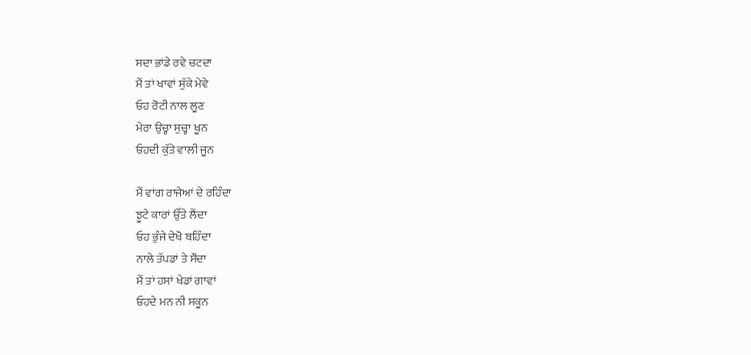ਸਦਾ ਭਾਂਡੇ ਰਵੇ ਚਟਦਾ
ਮੈਂ ਤਾਂ ਖਾਵਾਂ ਸੁੱਕੇ ਮੇਵੇ
ਓਹ ਰੋਟੀ ਨਾਲ ਲੂਣ
ਮੇਰਾ ਉਚ੍ਹਾ ਸੁਚ੍ਹਾ ਖੂਨ
ਓਹਦੀ ਕੁੱਤੇ ਵਾਲੀ ਜੂਨ

ਮੈਂ ਵਾਂਗ ਰਾਜੇਆਂ ਦੇ ਰਹਿੰਦਾ
ਝੂਟੇ ਕਾਰਾਂ ਉੱਤੇ ਲੈਂਦਾ
ਓਹ ਭੁੰਜੇ ਦੇਖੋ ਬਹਿੰਦਾ
ਨਾਲੇ ਤੱਪਡਾਂ ਤੇ ਸੌਂਦਾ
ਮੈਂ ਤਾਂ ਹਸਾਂ ਖੇਡਾਂ ਗਾਵਾਂ
ਓਹਦੇ ਮਨ ਨੀ ਸਕੂਨ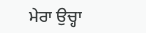ਮੇਰਾ ਉਚ੍ਹਾ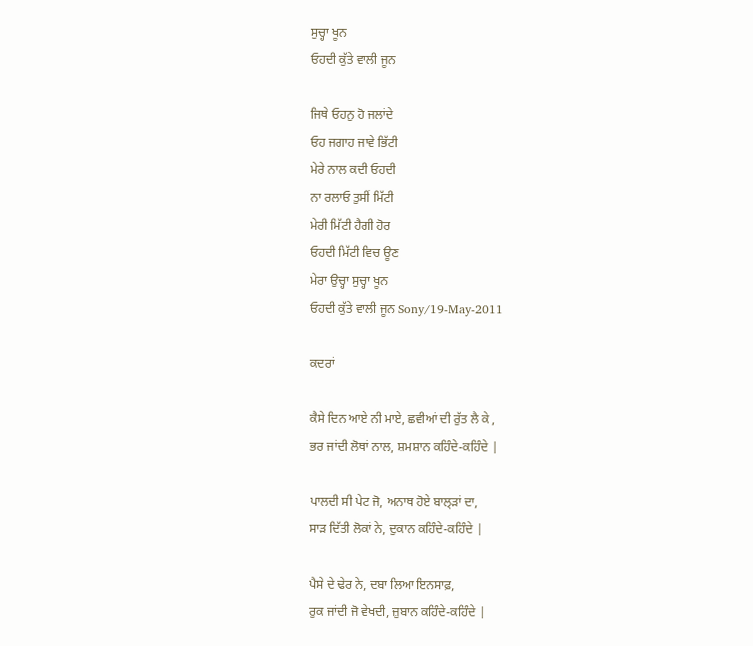ਸੁਚ੍ਹਾ ਖੂਨ
ਓਹਦੀ ਕੁੱਤੇ ਵਾਲੀ ਜੂਨ

ਜਿਥੇ ਓਹਨੁ ਹੋ ਜਲਾਂਦੇ
ਓਹ ਜਗਾਹ ਜਾਵੇ ਭਿੱਟੀ
ਮੇਰੇ ਨਾਲ ਕਦੀ ਓਹਦੀ
ਨਾ ਰਲਾਓ ਤੁਸੀਂ ਮਿੱਟੀ
ਮੇਰੀ ਮਿੱਟੀ ਹੈਗੀ ਹੋਰ
ਓਹਦੀ ਮਿੱਟੀ ਵਿਚ ਊਣ
ਮੇਰਾ ਉਚ੍ਹਾ ਸੁਚ੍ਹਾ ਖੂਨ
ਓਹਦੀ ਕੁੱਤੇ ਵਾਲੀ ਜੂਨ Sony/19-May-2011

ਕਦਰਾਂ

ਕੈਸੇ ਦਿਨ ਆਏ ਨੀ ਮਾਏ, ਛਵੀਆਂ ਦੀ ਰੁੱਤ ਲੈ ਕੇ ,
ਭਰ ਜਾਂਦੀ ਲੋਥਾਂ ਨਾਲ, ਸ਼ਮਸ਼ਾਨ ਕਹਿੰਦੇ-ਕਹਿੰਦੇ |

ਪਾਲਦੀ ਸੀ ਪੇਟ ਜੋ, ਅਨਾਥ ਹੋਏ ਬਾਲ੍ੜਾਂ ਦਾ,
ਸਾੜ ਦਿੱਤੀ ਲੋਕਾਂ ਨੇ, ਦੁਕਾਨ ਕਹਿੰਦੇ-ਕਹਿੰਦੇ |

ਪੈਸੇ ਦੇ ਢੇਰ ਨੇ, ਦਬਾ ਲਿਆ ਇਨਸਾਫ਼,
ਰੁਕ ਜਾਂਦੀ ਜੋ ਵੇਖਦੀ, ਜ਼ੁਬਾਨ ਕਹਿੰਦੇ-ਕਹਿੰਦੇ |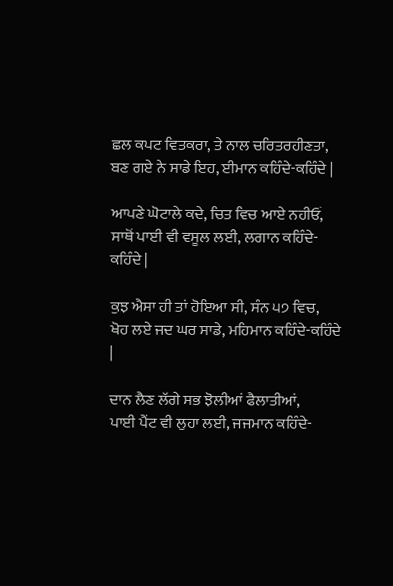ਛਲ ਕਪਟ ਵਿਤਕਰਾ, ਤੇ ਨਾਲ ਚਰਿਤਰਹੀਣਤਾ,
ਬਣ ਗਏ ਨੇ ਸਾਡੇ ਇਹ, ਈਮਾਨ ਕਹਿੰਦੇ-ਕਹਿੰਦੇ |

ਆਪਣੇ ਘੋਟਾਲੇ ਕਦੇ, ਚਿਤ ਵਿਚ ਆਏ ਨਹੀਓਂ,
ਸਾਥੋਂ ਪਾਈ ਵੀ ਵਸੂਲ ਲਈ, ਲਗਾਨ ਕਹਿੰਦੇ-ਕਹਿੰਦੇ |

ਕੁਝ ਐਸਾ ਹੀ ਤਾਂ ਹੋਇਆ ਸੀ, ਸੰਨ ੫੭ ਵਿਚ,
ਖੋਹ ਲਏ ਜਦ ਘਰ ਸਾਡੇ, ਮਹਿਮਾਨ ਕਹਿੰਦੇ-ਕਹਿੰਦੇ |

ਦਾਨ ਲੈਣ ਲੱਗੇ ਸਭ ਝੋਲੀਆਂ ਫੈਲਾਤੀਆਂ,
ਪਾਈ ਪੈਂਟ ਵੀ ਲੁਹਾ ਲਈ, ਜਜਮਾਨ ਕਹਿੰਦੇ-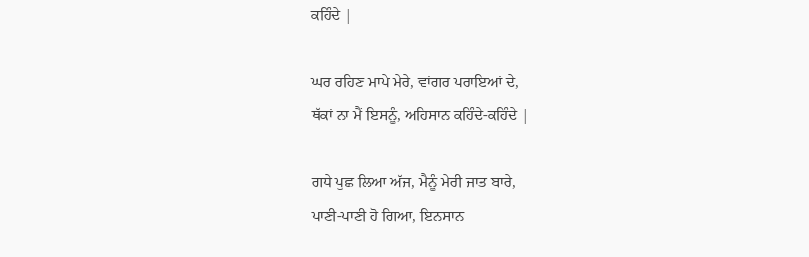ਕਹਿੰਦੇ |

ਘਰ ਰਹਿਣ ਮਾਪੇ ਮੇਰੇ, ਵਾਂਗਰ ਪਰਾਇਆਂ ਦੇ,
ਥੱਕਾਂ ਨਾ ਮੈਂ ਇਸਨੂੰ, ਅਹਿਸਾਨ ਕਹਿੰਦੇ-ਕਹਿੰਦੇ |

ਗਧੇ ਪੁਛ ਲਿਆ ਅੱਜ, ਮੈਨੂੰ ਮੇਰੀ ਜਾਤ ਬਾਰੇ,
ਪਾਣੀ-ਪਾਣੀ ਹੋ ਗਿਆ, ਇਨਸਾਨ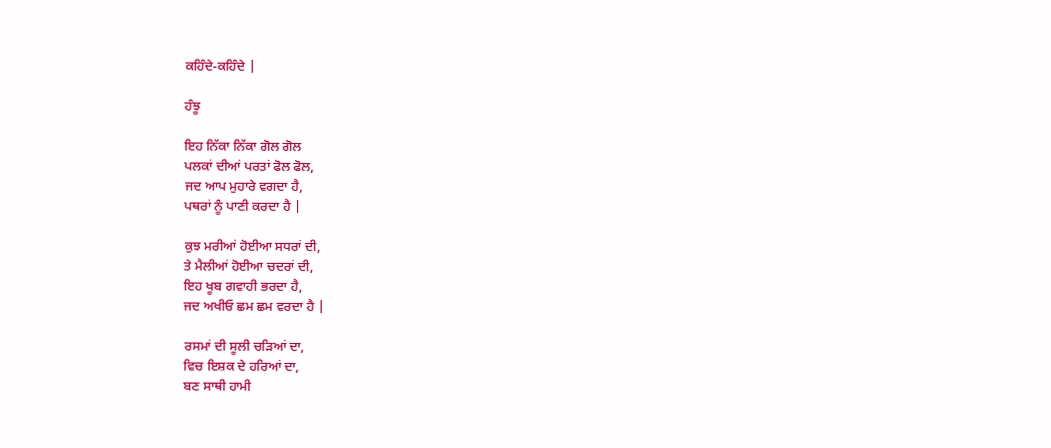ਕਹਿੰਦੇ-ਕਹਿੰਦੇ |

ਹੰਝੂ

ਇਹ ਨਿੱਕਾ ਨਿੱਕਾ ਗੋਲ ਗੋਲ
ਪਲਕਾਂ ਦੀਆਂ ਪਰਤਾਂ ਫੋਲ ਫੋਲ,
ਜਦ ਆਪ ਮੁਹਾਰੇ ਵਗਦਾ ਹੈ,
ਪਥਰਾਂ ਨੂੰ ਪਾਣੀ ਕਰਦਾ ਹੈ |

ਕੁਝ ਮਰੀਆਂ ਹੋਈਆ ਸਧਰਾਂ ਦੀ,
ਤੇ ਮੈਲੀਆਂ ਹੋਈਆ ਚਦਰਾਂ ਦੀ,
ਇਹ ਖੂਬ ਗਵਾਹੀ ਭਰਦਾ ਹੈ,
ਜਦ ਅਖੀਓ ਛਮ ਛਮ ਵਰਦਾ ਹੈ |

ਰਸਮਾਂ ਦੀ ਸੂਲੀ ਚੜਿਆਂ ਦਾ,
ਵਿਚ ਇਸ਼ਕ ਦੇ ਹਰਿਆਂ ਦਾ,
ਬਣ ਸਾਥੀ ਹਾਮੀ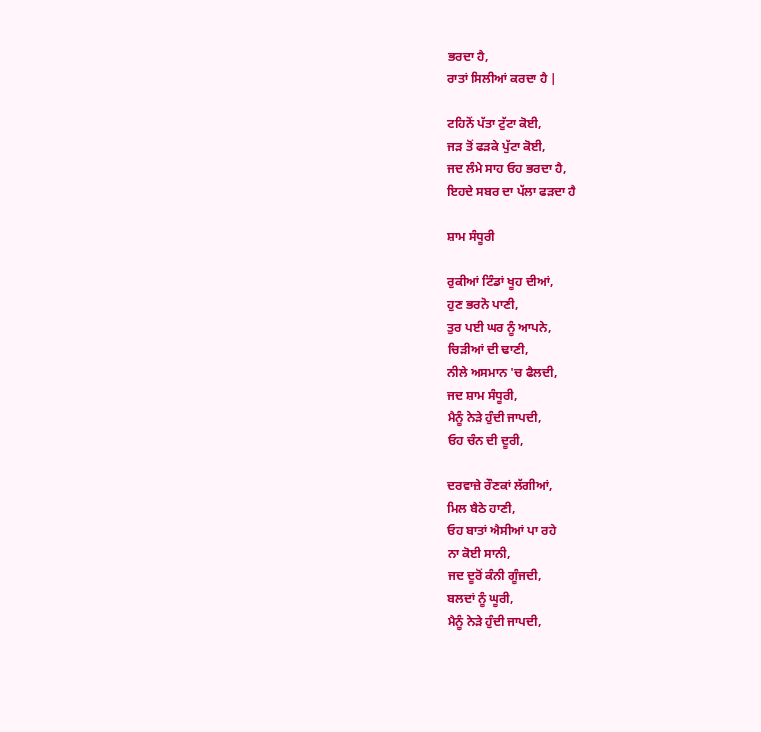ਭਰਦਾ ਹੈ,
ਰਾਤਾਂ ਸਿਲੀਆਂ ਕਰਦਾ ਹੈ |

ਟਹਿਨੋਂ ਪੱਤਾ ਟੁੱਟਾ ਕੋਈ,
ਜੜ ਤੋਂ ਫੜਕੇ ਪੁੱਟਾ ਕੋਈ,
ਜਦ ਲੰਮੇ ਸਾਹ ਓਹ ਭਰਦਾ ਹੈ,
ਇਹਦੇ ਸਬਰ ਦਾ ਪੱਲਾ ਫੜਦਾ ਹੈ

ਸ਼ਾਮ ਸੰਧੂਰੀ

ਰੁਕੀਆਂ ਟਿੰਡਾਂ ਖੂਹ ਦੀਆਂ,
ਹੁਣ ਭਰਨੋ ਪਾਣੀ,
ਤੁਰ ਪਈ ਘਰ ਨੂੰ ਆਪਨੇ,
ਚਿੜੀਆਂ ਦੀ ਢਾਣੀ,
ਨੀਲੇ ਅਸਮਾਨ 'ਚ ਫੈਲਦੀ,
ਜਦ ਸ਼ਾਮ ਸੰਧੂਰੀ,
ਮੈਨੂੰ ਨੇੜੇ ਹੁੰਦੀ ਜਾਪਦੀ,
ਓਹ ਚੰਨ ਦੀ ਦੂਰੀ,

ਦਰਵਾਜ਼ੇ ਰੌਣਕਾਂ ਲੱਗੀਆਂ,
ਮਿਲ ਬੈਠੇ ਹਾਣੀ,
ਓਹ ਬਾਤਾਂ ਐਸੀਆਂ ਪਾ ਰਹੇ
ਨਾ ਕੋਈ ਸਾਨੀ,
ਜਦ ਦੂਰੋਂ ਕੰਨੀ ਗੂੰਜਦੀ,
ਬਲਦਾਂ ਨੂੰ ਘੂਰੀ,
ਮੈਨੂੰ ਨੇੜੇ ਹੁੰਦੀ ਜਾਪਦੀ,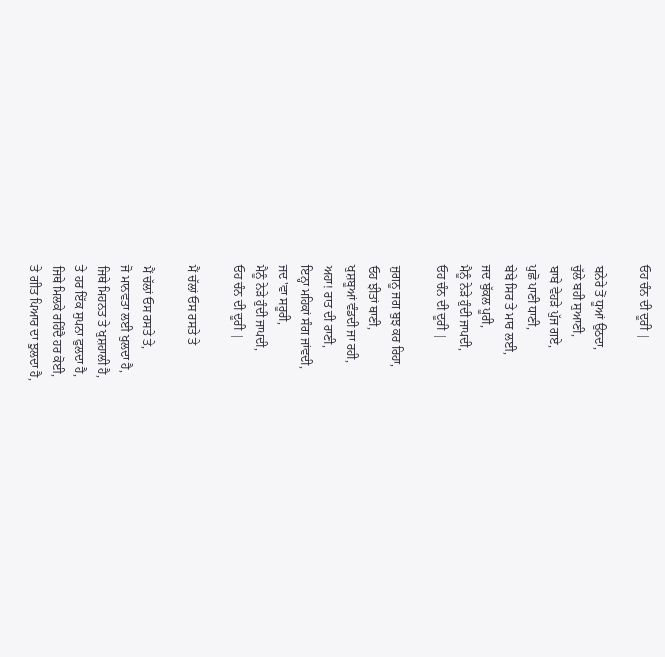ਓਹ ਚੰਨ ਦੀ ਦੂਰੀ |

ਬਨੇਰੇ ਤੋਂ ਧੂਆਂ ਉਠਦਾ,
ਚੁੱਲੇ ਬਹੀ ਸੁਆਣੀ,
ਬਾਬੇ ਵੇਹੜੇ ਪੁੱਜ ਗਏ,
ਪੁਛੋ ਪਾਣੀ ਧਾਣੀ,
ਬੇਬੇ ਸਿਰ ਤੇ ਮਾਰ ਲਈ,
ਜਦ ਬੁੱਕਲ ਪੂਰੀ,
ਮੈਨੂੰ ਨੇੜੇ ਹੁੰਦੀ ਜਾਪਦੀ,
ਓਹ ਚੰਨ ਦੀ ਦੂਰੀ |

ਜੁਗਨੂ ਜਗ ਬੁਝ ਕਰ ਰਿਹਾ,
ਓਹ ਝੀਤਾਂ ਥਾਣੀ,
ਖੁਸ਼ਬੂਆਂ ਵੰਡਦੀ ਜਾ ਰਹੀ,
ਅਹਾ! ਰਾਤ ਦੀ ਰਾਣੀ,
ਇਨ੍ਹਾ ਮਹਿਕਾਂ ਸੰਗ ਜਾਂਵਦੀ,
ਜਦ 'ਵਾ ਸਰੂਰੀ,
ਮੈਨੂੰ ਨੇੜੇ ਹੁੰਦੀ ਜਾਪਦੀ,
ਓਹ ਚੰਨ ਦੀ ਦੂਰੀ |

ਮੈਂ ਚੱਲਾਂ ਓਸ ਰਸਤੇ ਤੇ

ਮੈਂ ਚੱਲਾਂ ਓਸ ਰਸਤੇ ਤੇ,
ਜੋ ਮਾਨਵਤਾ ਲਈ ਖੁਲਦਾ ਹੈ,
ਜਿਥੇ ਮਿਹਨਤ ਤੇ ਖੁਸ਼ਹਾਲੀ ਹੈ,
ਤੇ ਹਰ ਇੱਕ ਸੁਪਨਾ ਫੁਲਦਾ ਹੈ,
ਜਿਥੇ ਮਿਲਕੇ ਰਹਿੰਦੈ ਹਰ ਕੋਈ,
ਤੇ ਗੀਤ ਪਿਆਰ ਦਾ ਝੁਲਦਾ ਹੈ,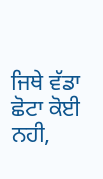ਜਿਥੇ ਵੱਡਾ ਛੋਟਾ ਕੋਈ ਨਹੀ,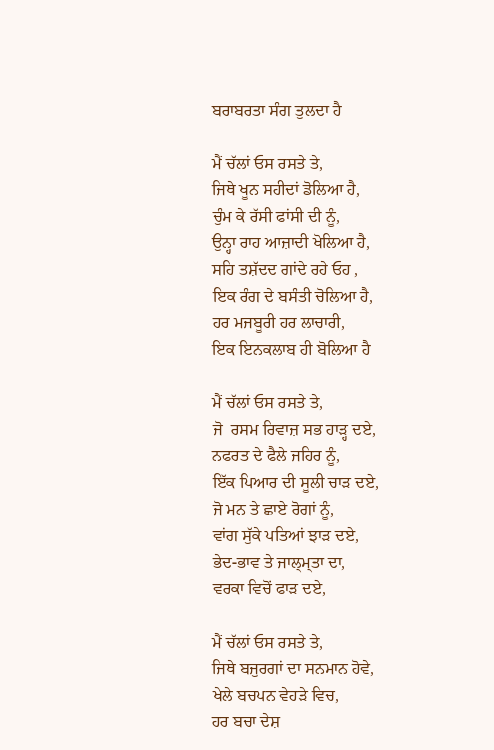ਬਰਾਬਰਤਾ ਸੰਗ ਤੁਲਦਾ ਹੈ

ਮੈਂ ਚੱਲਾਂ ਓਸ ਰਸਤੇ ਤੇ,
ਜਿਥੇ ਖੂਨ ਸਹੀਦਾਂ ਡੋਲਿਆ ਹੈ,
ਚੁੰਮ ਕੇ ਰੱਸੀ ਫਾਂਸੀ ਦੀ ਨੂੰ,
ਉਨ੍ਹਾ ਰਾਹ ਆਜ਼ਾਦੀ ਖੋਲਿਆ ਹੈ,
ਸਹਿ ਤਸ਼ੱਦਦ ਗਾਂਦੇ ਰਹੇ ਓਹ ,
ਇਕ ਰੰਗ ਦੇ ਬਸੰਤੀ ਚੋਲਿਆ ਹੈ,
ਹਰ ਮਜਬੂਰੀ ਹਰ ਲਾਚਾਰੀ,
ਇਕ ਇਨਕਲਾਬ ਹੀ ਬੋਲਿਆ ਹੈ

ਮੈਂ ਚੱਲਾਂ ਓਸ ਰਸਤੇ ਤੇ,
ਜੋ  ਰਸਮ ਰਿਵਾਜ਼ ਸਭ ਹਾੜ੍ਹ ਦਏ,
ਨਫਰਤ ਦੇ ਫੈਲੇ ਜਹਿਰ ਨੂੰ,
ਇੱਕ ਪਿਆਰ ਦੀ ਸੂਲੀ ਚਾੜ ਦਏ,
ਜੋ ਮਨ ਤੇ ਛਾਏ ਰੋਗਾਂ ਨੂੰ,
ਵਾਂਗ ਸੁੱਕੇ ਪਤਿਆਂ ਝਾੜ ਦਏ,
ਭੇਦ-ਭਾਵ ਤੇ ਜਾਲ੍ਮ੍ਤਾ ਦਾ,
ਵਰਕਾ ਵਿਚੋਂ ਫਾੜ ਦਏ,

ਮੈਂ ਚੱਲਾਂ ਓਸ ਰਸਤੇ ਤੇ,
ਜਿਥੇ ਬਜੁਰਗਾਂ ਦਾ ਸਨਮਾਨ ਹੋਵੇ,
ਖੇਲੇ ਬਚਪਨ ਵੇਹੜੇ ਵਿਚ,
ਹਰ ਬਚਾ ਦੇਸ਼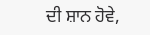ਦੀ ਸ਼ਾਨ ਹੋਵੇ,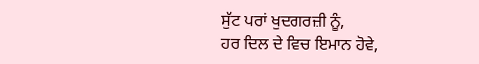ਸੁੱਟ ਪਰਾਂ ਖੁਦਗਰਜ਼ੀ ਨੂੰ,
ਹਰ ਦਿਲ ਦੇ ਵਿਚ ਇਮਾਨ ਹੋਵੇ,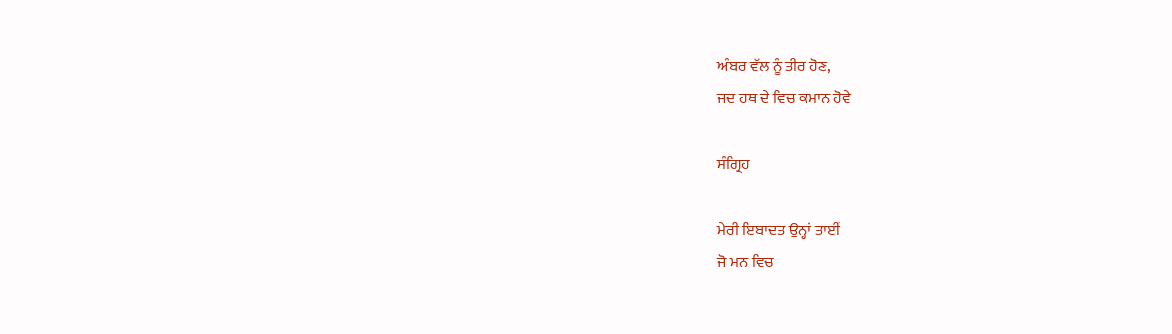ਅੰਬਰ ਵੱਲ ਨੂੰ ਤੀਰ ਹੋਣ,
ਜਦ ਹਥ ਦੇ ਵਿਚ ਕਮਾਨ ਹੋਵੇ

ਸੰਗ੍ਰਿਹ

ਮੇਰੀ ਇਬਾਦਤ ਉਨ੍ਹਾਂ ਤਾਈਂ
ਜੋ ਮਨ ਵਿਚ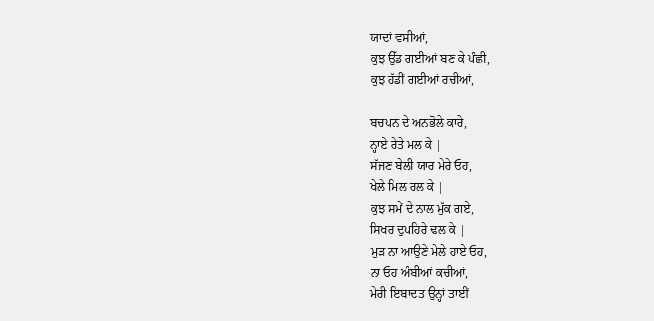ਯਾਦਾਂ ਵਸੀਆਂ,
ਕੁਝ ਉੱਡ ਗਈਆਂ ਬਣ ਕੇ ਪੰਛੀ,
ਕੁਝ ਹੱਡੀਂ ਗਈਆਂ ਰਚੀਆਂ,

ਬਚਪਨ ਦੇ ਅਨਭੋਲੇ ਕਾਰੇ,
ਨ੍ਹਾਏ ਰੇਤੇ ਮਲ ਕੇ |
ਸੱਜਣ ਬੇਲੀ ਯਾਰ ਮੇਰੇ ਓਹ,
ਖੇਲੇ ਮਿਲ ਰਲ ਕੇ |
ਕੁਝ ਸਮੇਂ ਦੇ ਨਾਲ ਮੁੱਕ ਗਏ,
ਸਿਖਰ ਦੁਪਹਿਰੇ ਢਲ ਕੇ |
ਮੁੜ ਨਾ ਆਉਣੇ ਮੇਲੇ ਹਾਏ ਓਹ,
ਨਾ ਓਹ ਅੰਬੀਆਂ ਕਚੀਆਂ,
ਮੇਰੀ ਇਬਾਦਤ ਉਨ੍ਹਾਂ ਤਾਈਂ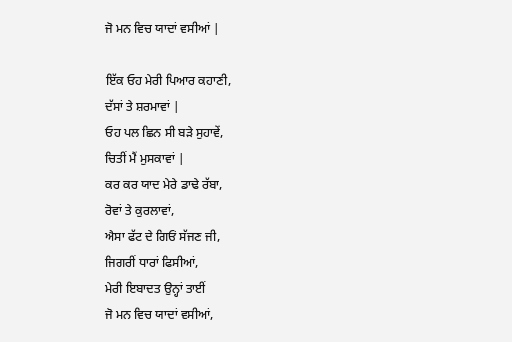ਜੋ ਮਨ ਵਿਚ ਯਾਦਾਂ ਵਸੀਆਂ |

ਇੱਕ ਓਹ ਮੇਰੀ ਪਿਆਰ ਕਹਾਣੀ,
ਦੱਸਾਂ ਤੇ ਸ਼ਰਮਾਵਾਂ |
ਓਹ ਪਲ ਛਿਨ ਸੀ ਬੜੇ ਸੁਹਾਵੇਂ,
ਚਿਤੀਂ ਮੈਂ ਮੁਸਕਾਵਾਂ |
ਕਰ ਕਰ ਯਾਦ ਮੇਰੇ ਡਾਢੇ ਰੱਬਾ,
ਰੋਵਾਂ ਤੇ ਕੁਰਲਾਵਾਂ,
ਐਸਾ ਫੱਟ ਦੇ ਗਿਓਂ ਸੱਜਣ ਜੀ,
ਜਿਗਰੀਂ ਧਾਰਾਂ ਫਿਸੀਆਂ,
ਮੇਰੀ ਇਬਾਦਤ ਉਨ੍ਹਾਂ ਤਾਈਂ
ਜੋ ਮਨ ਵਿਚ ਯਾਦਾਂ ਵਸੀਆਂ,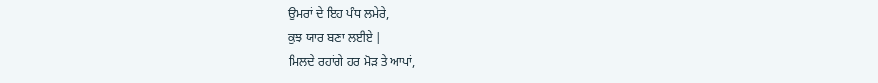ਉਮਰਾਂ ਦੇ ਇਹ ਪੰਧ ਲਮੇਰੇ,
ਕੁਝ ਯਾਰ ਬਣਾ ਲਈਏ |
ਮਿਲਦੇ ਰਹਾਂਗੇ ਹਰ ਮੋੜ ਤੇ ਆਪਾਂ,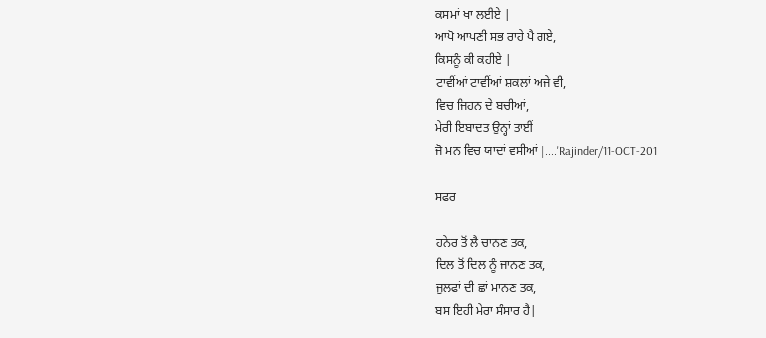ਕਸਮਾਂ ਖਾ ਲਈਏ |
ਆਪੋ ਆਪਣੀ ਸਭ ਰਾਹੇ ਪੈ ਗਏ,
ਕਿਸਨੂੰ ਕੀ ਕਹੀਏ |
ਟਾਵੀਂਆਂ ਟਾਵੀਂਆਂ ਸ਼ਕਲਾਂ ਅਜੇ ਵੀ,
ਵਿਚ ਜਿਹਨ ਦੇ ਬਚੀਆਂ,
ਮੇਰੀ ਇਬਾਦਤ ਉਨ੍ਹਾਂ ਤਾਈਂ
ਜੋ ਮਨ ਵਿਚ ਯਾਦਾਂ ਵਸੀਆਂ |....'Rajinder/11-OCT-201

ਸਫਰ

ਹਨੇਰ ਤੋਂ ਲੈ ਚਾਨਣ ਤਕ,
ਦਿਲ ਤੋਂ ਦਿਲ ਨੂੰ ਜਾਨਣ ਤਕ,
ਜੁਲਫਾਂ ਦੀ ਛਾਂ ਮਾਨਣ ਤਕ,
ਬਸ ਇਹੀ ਮੇਰਾ ਸੰਸਾਰ ਹੈ|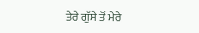ਤੇਰੇ ਗੁੱਸੇ ਤੋਂ ਮੇਰੇ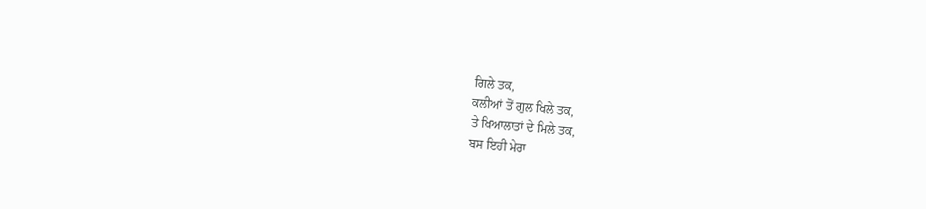ਗਿਲੇ ਤਕ,
ਕਲੀਆਂ ਤੋਂ ਗੁਲ ਖਿਲੇ ਤਕ,
ਤੇ ਖਿਆਲਾਤਾਂ ਦੇ ਮਿਲੇ ਤਕ,
ਬਸ ਇਹੀ ਮੇਰਾ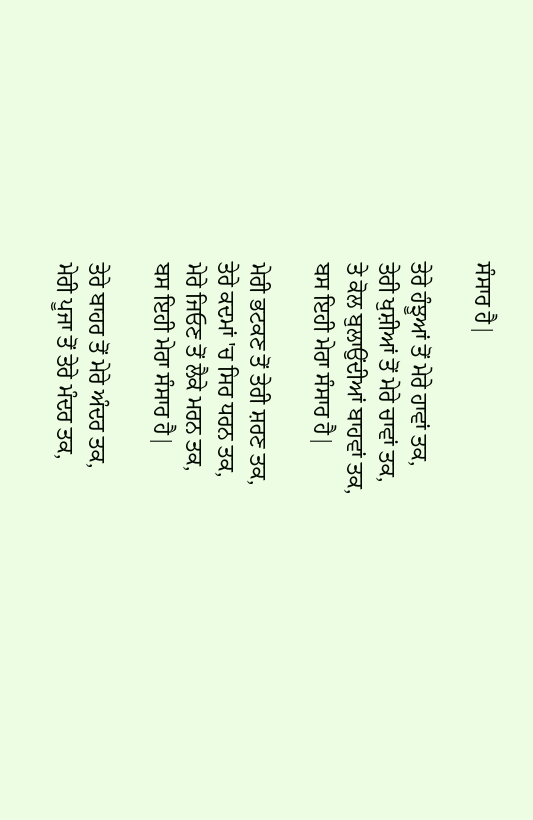ਸੰਸਾਰ ਹੈ|

ਤੇਰੇ ਹੰਝੂਆਂ ਤੋਂ ਮੇਰੇ ਹਾਵਾਂ ਤਕ,
ਤੇਰੀ ਖੁਸ਼ੀਆਂ ਤੋਂ ਮੇਰੇ ਚਾਵਾਂ ਤਕ,
ਤੇ ਕੋਲ ਬੁਲਾਉਂਦੀਆਂ ਬਾਹਵਾਂ ਤਕ,
ਬਸ ਇਹੀ ਮੇਰਾ ਸੰਸਾਰ ਹੈ|

ਮੇਰੀ ਭਟਕਣ ਤੋਂ ਤੇਰੀ ਸ਼ਰਣ ਤਕ,
ਤੇਰੇ ਕਦਮਾਂ 'ਚ ਸਿਰ ਧਰਨ ਤਕ,
ਮੇਰੇ ਜਿਓਣ ਤੋਂ ਲੈਕੇ ਮਰਨ ਤਕ,
ਬਸ ਇਹੀ ਮੇਰਾ ਸੰਸਾਰ ਹੈ|

ਤੇਰੇ ਬਾਹਰ ਤੋਂ ਮੇਰੇ ਅੰਦਰ ਤਕ,
ਮੇਰੀ ਪੂਜਾ ਤੋਂ ਤੇਰੇ ਮੰਦਰ ਤਕ,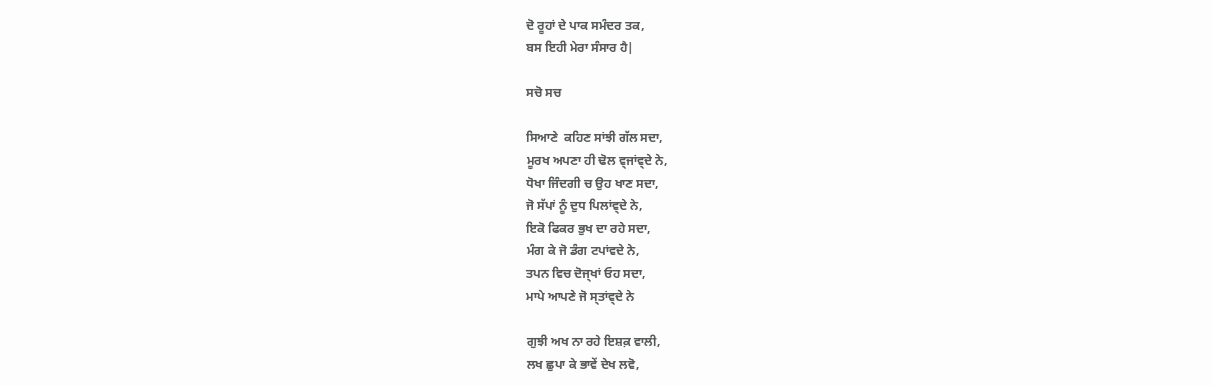ਦੋ ਰੂਹਾਂ ਦੇ ਪਾਕ ਸਮੰਦਰ ਤਕ,
ਬਸ ਇਹੀ ਮੇਰਾ ਸੰਸਾਰ ਹੈ|

ਸਚੋ ਸਚ

ਸਿਆਣੇ  ਕਹਿਣ ਸਾਂਝੀ ਗੱਲ ਸਦਾ,
ਮੂਰਖ ਅਪਣਾ ਹੀ ਢੋਲ ਵ੍ਜਾਂਵ੍ਦੇ ਨੇ,
ਧੋਖਾ ਜਿੰਦਗੀ ਚ ਉਹ ਖਾਣ ਸਦਾ,
ਜੋ ਸੱਪਾਂ ਨੂੰ ਦੁਧ ਪਿਲਾਂਵ੍ਦੇ ਨੇ,
ਇਕੋ ਫਿਕਰ ਭੁਖ ਦਾ ਰਹੇ ਸਦਾ,
ਮੰਗ ਕੇ ਜੋ ਡੰਗ ਟਪਾਂਵਦੇ ਨੇ,
ਤਪਨ ਵਿਚ ਦੋਜ੍ਖਾਂ ਓਹ ਸਦਾ,
ਮਾਪੇ ਆਪਣੇ ਜੋ ਸ੍ਤਾਂਵ੍ਦੇ ਨੇ

ਗੁਝੀ ਅਖ ਨਾ ਰਹੇ ਇਸ਼ਕ਼ ਵਾਲੀ,
ਲਖ ਛੁਪਾ ਕੇ ਭਾਵੇਂ ਦੇਖ ਲਵੋ,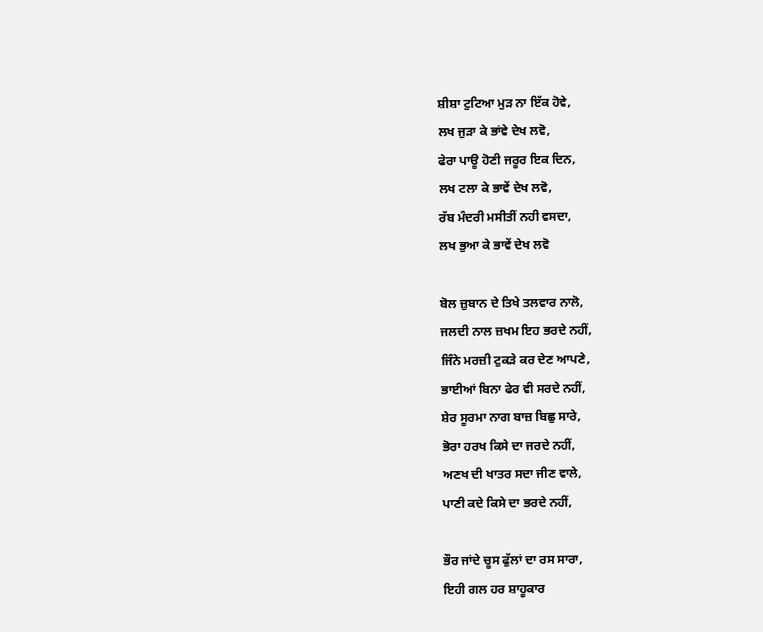ਸ਼ੀਸ਼ਾ ਟੁਟਿਆ ਮੁੜ ਨਾ ਇੱਕ ਹੋਵੇ,
ਲਖ ਜੁੜਾ ਕੇ ਭਾਂਵੇ ਦੇਖ ਲਵੋ,
ਫੇਰਾ ਪਾਊ ਹੋਣੀ ਜਰੂਰ ਇਕ ਦਿਨ,
ਲਖ ਟਲਾ ਕੇ ਭਾਵੇਂ ਦੇਖ ਲਵੋ,
ਰੱਬ ਮੰਦਰੀ ਮਸੀਤੀਂ ਨਹੀ ਵਸਦਾ,
ਲਖ ਭੁਆ ਕੇ ਭਾਵੇਂ ਦੇਖ ਲਵੋ

ਬੋਲ ਜ਼ੁਬਾਨ ਦੇ ਤਿਖੇ ਤਲਵਾਰ ਨਾਲੋ,
ਜਲਦੀ ਨਾਲ ਜ਼ਖਮ ਇਹ ਭਰਦੇ ਨਹੀਂ,
ਜਿੰਨੇ ਮਰਜ਼ੀ ਟੁਕੜੇ ਕਰ ਦੇਣ ਆਪਣੇ,
ਭਾਈਆਂ ਬਿਨਾ ਫੇਰ ਵੀ ਸਰਦੇ ਨਹੀਂ,
ਸ਼ੇਰ ਸੂਰਮਾ ਨਾਗ ਬਾਜ਼ ਬਿਛੁ ਸਾਰੇ,
ਭੋਰਾ ਹਰਖ ਕਿਸੇ ਦਾ ਜਰਦੇ ਨਹੀਂ,
ਅਣਖ ਦੀ ਖਾਤਰ ਸਦਾ ਜੀਣ ਵਾਲੇ,
ਪਾਣੀ ਕਦੇ ਕਿਸੇ ਦਾ ਭਰਦੇ ਨਹੀਂ,

ਭੌਰ ਜਾਂਦੇ ਚੂਸ ਫੁੱਲਾਂ ਦਾ ਰਸ ਸਾਰਾ,
ਇਹੀ ਗਲ ਹਰ ਸ਼ਾਹੂਕਾਰ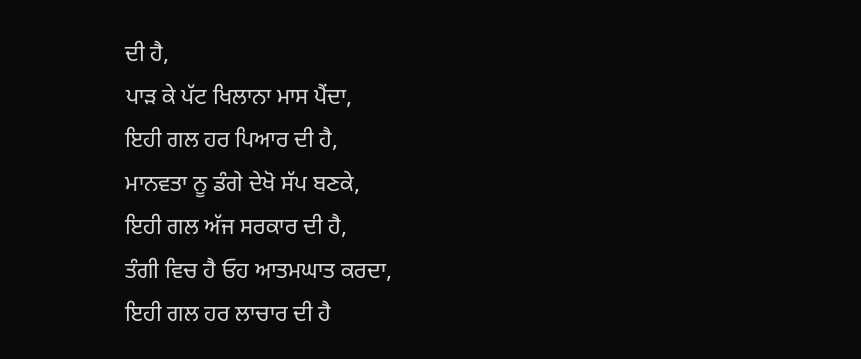ਦੀ ਹੈ,
ਪਾੜ ਕੇ ਪੱਟ ਖਿਲਾਨਾ ਮਾਸ ਪੈਂਦਾ,
ਇਹੀ ਗਲ ਹਰ ਪਿਆਰ ਦੀ ਹੈ,
ਮਾਨਵਤਾ ਨੂ ਡੰਗੇ ਦੇਖੋ ਸੱਪ ਬਣਕੇ,
ਇਹੀ ਗਲ ਅੱਜ ਸਰਕਾਰ ਦੀ ਹੈ,
ਤੰਗੀ ਵਿਚ ਹੈ ਓਹ ਆਤਮਘਾਤ ਕਰਦਾ,
ਇਹੀ ਗਲ ਹਰ ਲਾਚਾਰ ਦੀ ਹੈ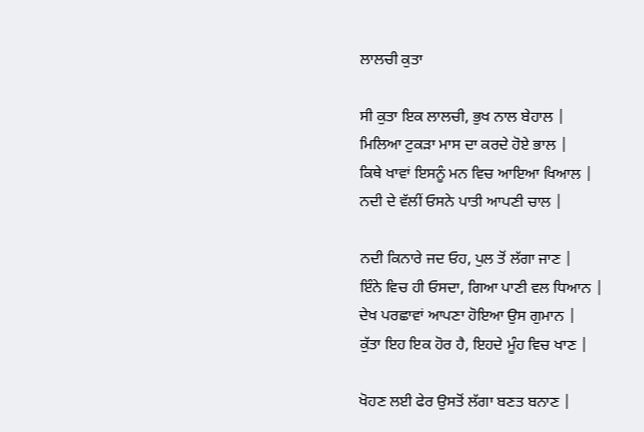ਲਾਲਚੀ ਕੁਤਾ

ਸੀ ਕੁਤਾ ਇਕ ਲਾਲਚੀ, ਭੁਖ ਨਾਲ ਬੇਹਾਲ |
ਮਿਲਿਆ ਟੁਕੜਾ ਮਾਸ ਦਾ ਕਰਦੇ ਹੋਏ ਭਾਲ |
ਕਿਥੇ ਖਾਵਾਂ ਇਸਨੂੰ ਮਨ ਵਿਚ ਆਇਆ ਖਿਆਲ |
ਨਦੀ ਦੇ ਵੱਲੀਂ ਓਸਨੇ ਪਾਤੀ ਆਪਣੀ ਚਾਲ |

ਨਦੀ ਕਿਨਾਰੇ ਜਦ ਓਹ, ਪੁਲ ਤੋਂ ਲੱਗਾ ਜਾਣ |
ਇੰਨੇ ਵਿਚ ਹੀ ਓਸਦਾ, ਗਿਆ ਪਾਣੀ ਵਲ ਧਿਆਨ |
ਦੇਖ ਪਰਛਾਵਾਂ ਆਪਣਾ ਹੋਇਆ ਉਸ ਗੁਮਾਨ |
ਕੁੱਤਾ ਇਹ ਇਕ ਹੋਰ ਹੈ, ਇਹਦੇ ਮੂੰਹ ਵਿਚ ਖਾਣ |

ਖੋਹਣ ਲਈ ਫੇਰ ਉਸਤੋਂ ਲੱਗਾ ਬਣਤ ਬਨਾਣ |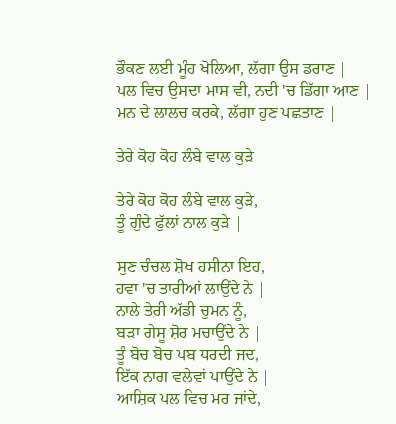ਭੌਕਣ ਲਈ ਮੂੰਹ ਖੋਲਿਆ, ਲੱਗਾ ਉਸ ਡਰਾਣ |
ਪਲ ਵਿਚ ਉਸਦਾ ਮਾਸ ਵੀ, ਨਦੀ 'ਚ ਡਿੱਗਾ ਆਣ |
ਮਨ ਦੇ ਲਾਲਚ ਕਰਕੇ, ਲੱਗਾ ਹੁਣ ਪਛਤਾਣ |

ਤੇਰੇ ਕੋਹ ਕੋਹ ਲੰਬੇ ਵਾਲ ਕੁੜੇ

ਤੇਰੇ ਕੋਹ ਕੋਹ ਲੰਬੇ ਵਾਲ ਕੁੜੇ,
ਤੂੰ ਗੁੰਦੇ ਫੁੱਲਾਂ ਨਾਲ ਕੁੜੇ |

ਸੁਣ ਚੰਚਲ ਸ਼ੋਖ ਹਸੀਨਾ ਇਹ,
ਹਵਾ 'ਚ ਤਾਰੀਆਂ ਲਾਉਂਦੇ ਨੇ |
ਨਾਲੇ ਤੇਰੀ ਅੱਡੀ ਚੁਮਨ ਨੂੰ,
ਬੜਾ ਗੇਸੂ ਸ਼ੋਰ ਮਚਾਉਂਦੇ ਨੇ |
ਤੂੰ ਬੋਚ ਬੋਚ ਪਬ ਧਰਦੀ ਜਦ,
ਇੱਕ ਨਾਗ ਵਲੇਵਾਂ ਪਾਉਂਦੇ ਨੇ |
ਆਸ਼ਿਕ ਪਲ ਵਿਚ ਮਰ ਜਾਂਦੇ,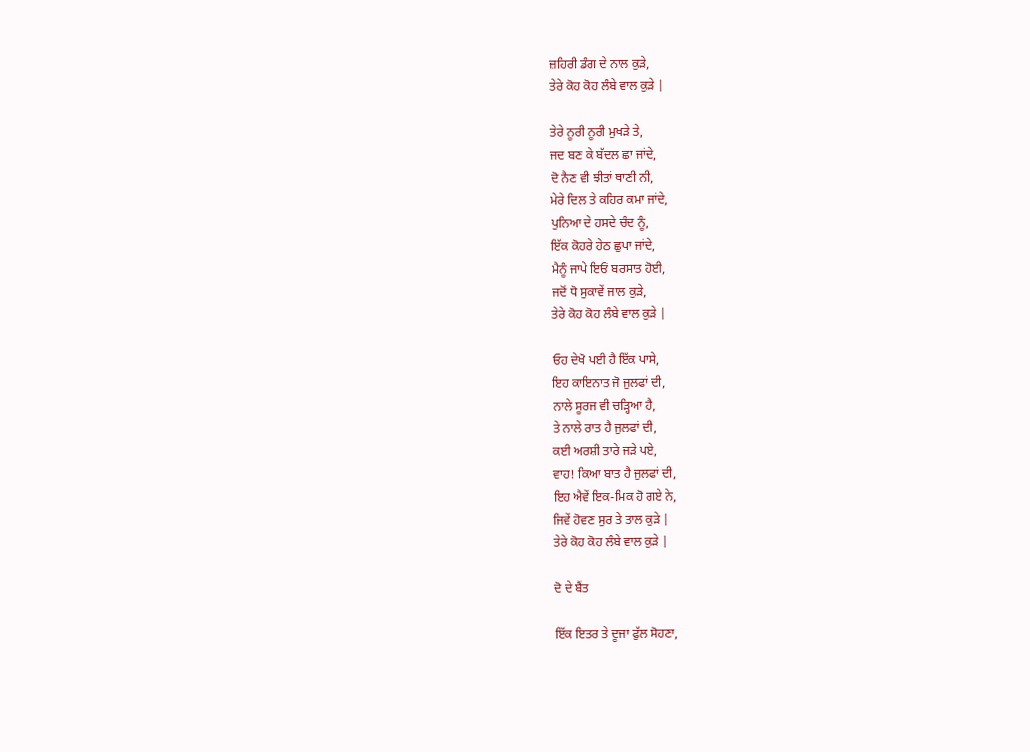ਜ਼ਹਿਰੀ ਡੰਗ ਦੇ ਨਾਲ ਕੁੜੇ,
ਤੇਰੇ ਕੋਹ ਕੋਹ ਲੰਬੇ ਵਾਲ ਕੁੜੇ |

ਤੇਰੇ ਨੂਰੀ ਨੂਰੀ ਮੁਖੜੇ ਤੇ,
ਜਦ ਬਣ ਕੇ ਬੱਦਲ ਛਾ ਜਾਂਦੇ,
ਦੋ ਨੈਣ ਵੀ ਝੀਤਾਂ ਥਾਣੀ ਨੀ,
ਮੇਰੇ ਦਿਲ ਤੇ ਕਹਿਰ ਕਮਾ ਜਾਂਦੇ,
ਪੁਨਿਆ ਦੇ ਹਸਦੇ ਚੰਦ ਨੂੰ,
ਇੱਕ ਕੋਹਰੇ ਹੇਠ ਛੁਪਾ ਜਾਂਦੇ,
ਮੈਨੂੰ ਜਾਪੇ ਇਓਂ ਬਰਸਾਤ ਹੋਈ,
ਜਦੋਂ ਧੋ ਸੁਕਾਵੇਂ ਜਾਲ ਕੁੜੇ,
ਤੇਰੇ ਕੋਹ ਕੋਹ ਲੰਬੇ ਵਾਲ ਕੁੜੇ |

ਓਹ ਦੇਖੋ ਪਈ ਹੈ ਇੱਕ ਪਾਸੇ,
ਇਹ ਕਾਇਨਾਤ ਜੋ ਜੁਲਫਾਂ ਦੀ,
ਨਾਲੇ ਸੂਰਜ ਵੀ ਚੜ੍ਹਿਆ ਹੈ,
ਤੇ ਨਾਲੇ ਰਾਤ ਹੈ ਜੁਲਫਾਂ ਦੀ,
ਕਈ ਅਰਸ਼ੀ ਤਾਰੇ ਜੜੇ ਪਏ,
ਵਾਹ! ਕਿਆ ਬਾਤ ਹੈ ਜੁਲਫਾਂ ਦੀ,
ਇਹ ਐਵੇਂ ਇਕ-ਮਿਕ ਹੋ ਗਏ ਨੇ,
ਜਿਵੇਂ ਹੋਵਣ ਸੁਰ ਤੇ ਤਾਲ ਕੁੜੇ |
ਤੇਰੇ ਕੋਹ ਕੋਹ ਲੰਬੇ ਵਾਲ ਕੁੜੇ |

ਦੋ ਦੇ ਬੈਂਤ

ਇੱਕ ਇਤਰ ਤੇ ਦੂਜਾ ਫੁੱਲ ਸੋਹਣਾ,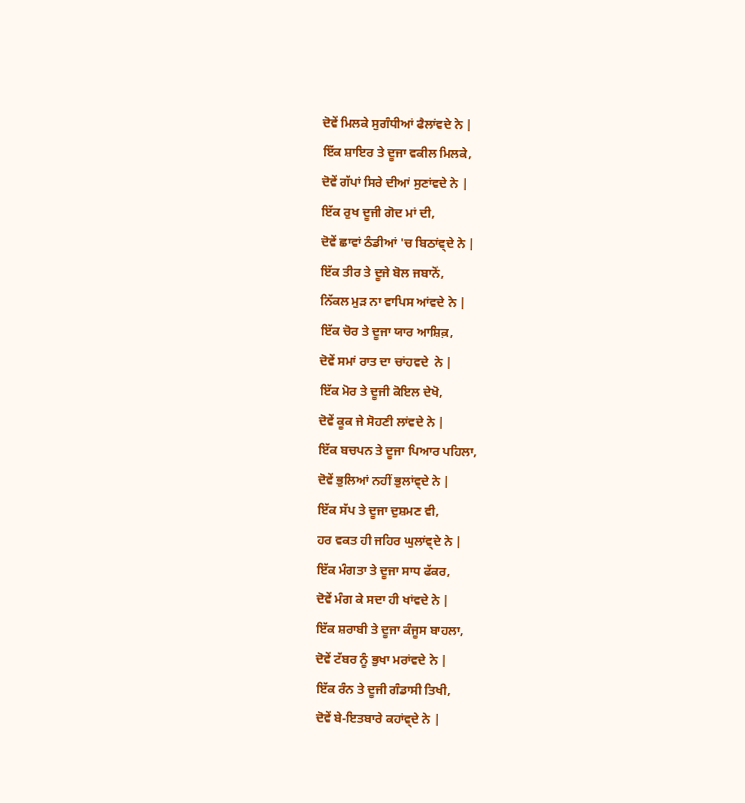ਦੋਵੇਂ ਮਿਲਕੇ ਸੁਗੰਧੀਆਂ ਫੈਲਾਂਵਦੇ ਨੇ |
ਇੱਕ ਸ਼ਾਇਰ ਤੇ ਦੂਜਾ ਵਕੀਲ ਮਿਲਕੇ,
ਦੋਵੇਂ ਗੱਪਾਂ ਸਿਰੇ ਦੀਆਂ ਸੁਣਾਂਵਦੇ ਨੇ |
ਇੱਕ ਰੁਖ ਦੂਜੀ ਗੋਦ ਮਾਂ ਦੀ,
ਦੋਵੇਂ ਛਾਵਾਂ ਠੰਡੀਆਂ 'ਚ ਬਿਠਾਂਵ੍ਦੇ ਨੇ |
ਇੱਕ ਤੀਰ ਤੇ ਦੂਜੇ ਬੋਲ ਜਬਾਨੋਂ,
ਨਿੱਕਲ ਮੁੜ ਨਾ ਵਾਪਿਸ ਆਂਵਦੇ ਨੇ |
ਇੱਕ ਚੋਰ ਤੇ ਦੂਜਾ ਯਾਰ ਆਸ਼ਿਕ਼,
ਦੋਵੇਂ ਸਮਾਂ ਰਾਤ ਦਾ ਚਾਂਹਵਦੇ  ਨੇ |
ਇੱਕ ਮੋਰ ਤੇ ਦੂਜੀ ਕੋਇਲ ਦੇਖੋ,
ਦੋਵੇਂ ਕੂਕ ਜੇ ਸੋਹਣੀ ਲਾਂਵਦੇ ਨੇ |
ਇੱਕ ਬਚਪਨ ਤੇ ਦੂਜਾ ਪਿਆਰ ਪਹਿਲਾ,
ਦੋਵੇਂ ਭੁਲਿਆਂ ਨਹੀਂ ਭੁਲਾਂਵ੍ਦੇ ਨੇ |
ਇੱਕ ਸੱਪ ਤੇ ਦੂਜਾ ਦੁਸ਼ਮਣ ਵੀ,
ਹਰ ਵਕਤ ਹੀ ਜਹਿਰ ਘੁਲਾਂਵ੍ਦੇ ਨੇ |
ਇੱਕ ਮੰਗਤਾ ਤੇ ਦੂਜਾ ਸਾਧ ਫੱਕਰ,
ਦੋਵੇਂ ਮੰਗ ਕੇ ਸਦਾ ਹੀ ਖਾਂਵਦੇ ਨੇ |
ਇੱਕ ਸ਼ਰਾਬੀ ਤੇ ਦੂਜਾ ਕੰਜੂਸ ਬਾਹਲਾ,
ਦੋਵੇਂ ਟੱਬਰ ਨੂੰ ਭੁਖਾ ਮਰਾਂਵਦੇ ਨੇ |
ਇੱਕ ਰੰਨ ਤੇ ਦੂਜੀ ਗੰਡਾਸੀ ਤਿਖੀ,
ਦੋਵੇਂ ਬੇ-ਇਤਬਾਰੇ ਕਹਾਂਵ੍ਦੇ ਨੇ |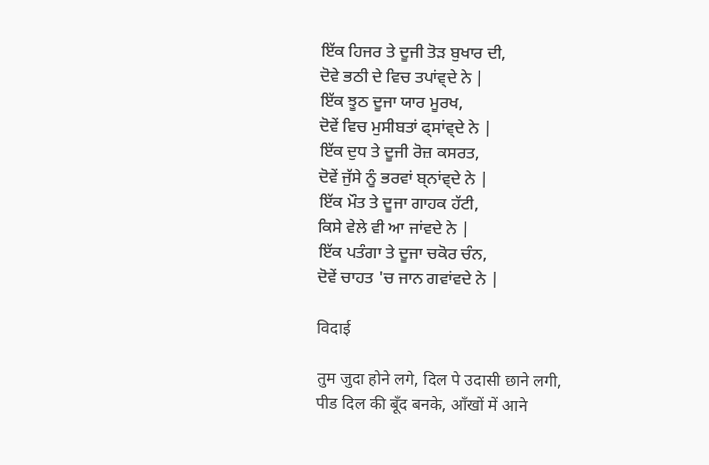ਇੱਕ ਹਿਜਰ ਤੇ ਦੂਜੀ ਤੋੜ ਬੁਖਾਰ ਦੀ,
ਦੋਵੇ ਭਠੀ ਦੇ ਵਿਚ ਤਪਾਂਵ੍ਦੇ ਨੇ |
ਇੱਕ ਝੂਠ ਦੂਜਾ ਯਾਰ ਮੂਰਖ,
ਦੋਵੇਂ ਵਿਚ ਮੁਸੀਬਤਾਂ ਫ੍ਸਾਂਵ੍ਦੇ ਨੇ |
ਇੱਕ ਦੁਧ ਤੇ ਦੂਜੀ ਰੋਜ਼ ਕਸਰਤ,
ਦੋਵੇਂ ਜੁੱਸੇ ਨੂੰ ਭਰਵਾਂ ਬ੍ਨਾਂਵ੍ਦੇ ਨੇ |
ਇੱਕ ਮੌਤ ਤੇ ਦੂਜਾ ਗਾਹਕ ਹੱਟੀ,
ਕਿਸੇ ਵੇਲੇ ਵੀ ਆ ਜਾਂਵਦੇ ਨੇ |
ਇੱਕ ਪਤੰਗਾ ਤੇ ਦੂਜਾ ਚਕੋਰ ਚੰਨ,
ਦੋਵੇਂ ਚਾਹਤ 'ਚ ਜਾਨ ਗਵਾਂਵਦੇ ਨੇ |

विदाई

तुम जुदा होने लगे, दिल पे उदासी छाने लगी,
पीड दिल की बूँद बनके, आँखों में आने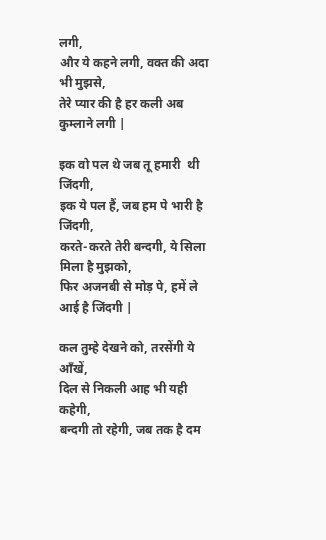लगी,
और ये कहने लगी, वक्त की अदा भी मुझसे,
तेरे प्यार की है हर कली अब कुम्लाने लगी |

इक वो पल थे जब तू हमारी  थी जिंदगी,
इक ये पल हैं, जब हम पे भारी है जिंदगी,
करते-करते तेरी बन्दगी, ये सिला मिला है मुझको,
फिर अजनबी से मोड़ पे, हमें ले आई है जिंदगी |

कल तुम्हे देखने को, तरसेंगी ये आँखें,
दिल से निकली आह भी यही कहेगी,
बन्दगी तो रहेगी, जब तक है दम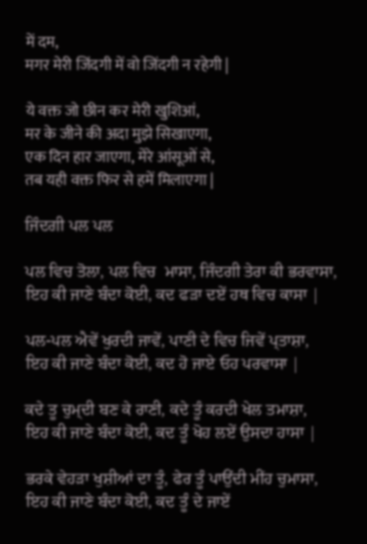में दम,
मगर मेरी जिंदगी में वो जिंदगी न रहेगी |

ये वक्त जो छीन कर मेरी खुशिआं,
मर के जीने की अदा मुझे सिखाएगा,
एक दिन हार जाएगा, मेरे आंसूओं से,
तब यही वक्त फिर से हमें मिलाएगा |

ਜਿੰਦਗੀ ਪਲ ਪਲ

ਪਲ ਵਿਚ ਤੋਲਾ, ਪਲ ਵਿਚ  ਮਾਸਾ, ਜਿੰਦਗੀ ਤੇਰਾ ਕੀ ਭਰਵਾਸਾ,
ਇਹ ਕੀ ਜਾਣੇ ਬੰਦਾ ਕੋਈ, ਕਦ ਫੜਾ ਦਏਂ ਹਥ ਵਿਚ ਕਾਸਾ |

ਪਲ-ਪਲ ਐਵੇਂ ਖੁਰਦੀ ਜਾਵੇਂ, ਪਾਣੀ ਦੇ ਵਿਚ ਜਿਵੇਂ ਪ੍ਤਾਸ਼ਾ,
ਇਹ ਕੀ ਜਾਣੇ ਬੰਦਾ ਕੋਈ, ਕਦ ਹੋ ਜਾਏ ਓਹ ਪਰਵਾਸਾ |

ਕਦੇ ਤੂ ਚੁਮ੍ਦੀ ਬਣ ਕੇ ਰਾਣੀ, ਕਦੇ ਤੂੰ ਕਰਦੀ ਖੇਲ ਤਮਾਸ਼ਾ,
ਇਹ ਕੀ ਜਾਣੇ ਬੰਦਾ ਕੋਈ, ਕਦ ਤੂੰ ਖੋਹ ਲਏਂ ਉਸਦਾ ਹਾਸਾ |

ਭਰਕੇ ਵੇਹੜਾ ਖੁਸ਼ੀਆਂ ਦਾ ਤੂੰ, ਫੇਰ ਤੂੰ ਪਾਉਂਦੀ ਮੀਂਹ ਚੁਮਾਸਾ,
ਇਹ ਕੀ ਜਾਣੇ ਬੰਦਾ ਕੋਈ, ਕਦ ਤੂੰ ਦੇ ਜਾਏਂ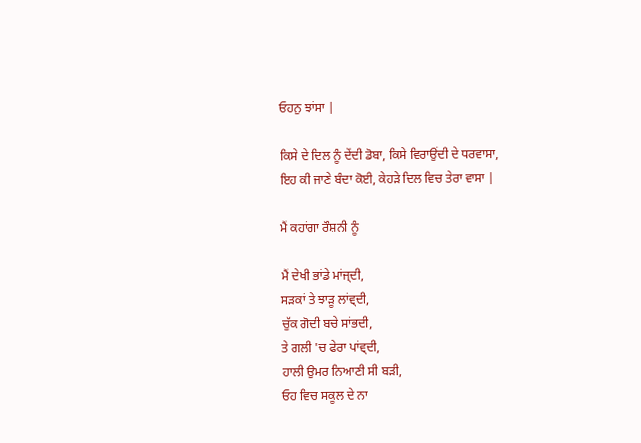ਓਹਨੁ ਝਾਂਸਾ |

ਕਿਸੇ ਦੇ ਦਿਲ ਨੂੰ ਦੇਂਦੀ ਡੋਬਾ, ਕਿਸੇ ਵਿਰਾਉਂਦੀ ਦੇ ਧਰਵਾਸਾ,
ਇਹ ਕੀ ਜਾਣੇ ਬੰਦਾ ਕੋਈ, ਕੇਹੜੇ ਦਿਲ ਵਿਚ ਤੇਰਾ ਵਾਸਾ |

ਮੈਂ ਕਹਾਂਗਾ ਰੌਸ਼ਨੀ ਨੂੰ

ਮੈਂ ਦੇਖੀ ਭਾਂਡੇ ਮਾਂਜ੍ਦੀ,
ਸੜਕਾਂ ਤੇ ਝਾੜੂ ਲਾਂਵ੍ਦੀ,
ਚੁੱਕ ਗੋਦੀ ਬਚੇ ਸਾਂਭਦੀ,
ਤੇ ਗਲੀ 'ਚ ਫੇਰਾ ਪਾਂਵ੍ਦੀ,
ਹਾਲੀ ਉਮਰ ਨਿਆਣੀ ਸੀ ਬੜੀ,
ਓਹ ਵਿਚ ਸਕੂਲ ਦੇ ਨਾ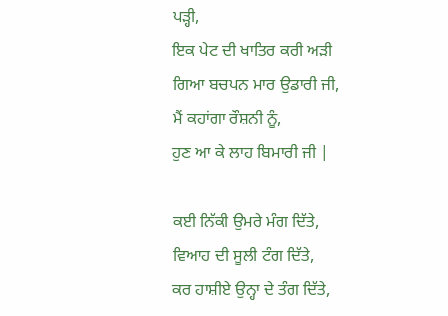ਪੜ੍ਹੀ,
ਇਕ ਪੇਟ ਦੀ ਖਾਤਿਰ ਕਰੀ ਅੜੀ
ਗਿਆ ਬਚਪਨ ਮਾਰ ਉਡਾਰੀ ਜੀ,
ਮੈਂ ਕਹਾਂਗਾ ਰੌਸ਼ਨੀ ਨੂੰ,
ਹੁਣ ਆ ਕੇ ਲਾਹ ਬਿਮਾਰੀ ਜੀ |

ਕਈ ਨਿੱਕੀ ਉਮਰੇ ਮੰਗ ਦਿੱਤੇ,
ਵਿਆਹ ਦੀ ਸੂਲੀ ਟੰਗ ਦਿੱਤੇ,
ਕਰ ਹਾਸ਼ੀਏ ਉਨ੍ਹਾ ਦੇ ਤੰਗ ਦਿੱਤੇ,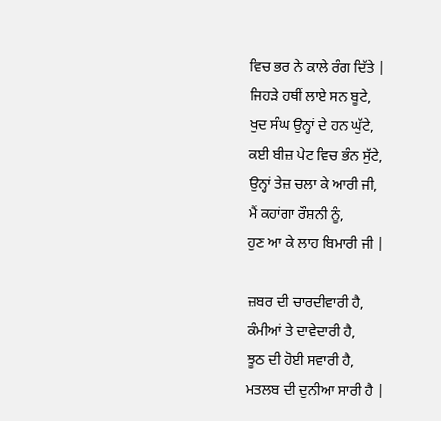ਵਿਚ ਭਰ ਨੇ ਕਾਲੇ ਰੰਗ ਦਿੱਤੇ |
ਜਿਹੜੇ ਹਥੀਂ ਲਾਏ ਸਨ ਬੂਟੇ,
ਖੁਦ ਸੰਘ ਉਨ੍ਹਾਂ ਦੇ ਹਨ ਘੁੱਟੇ,
ਕਈ ਬੀਜ਼ ਪੇਟ ਵਿਚ ਭੰਨ ਸੁੱਟੇ,
ਉਨ੍ਹਾਂ ਤੇਜ਼ ਚਲਾ ਕੇ ਆਰੀ ਜੀ,
ਮੈਂ ਕਹਾਂਗਾ ਰੌਸ਼ਨੀ ਨੂੰ,
ਹੁਣ ਆ ਕੇ ਲਾਹ ਬਿਮਾਰੀ ਜੀ |

ਜ਼ਬਰ ਦੀ ਚਾਰਦੀਵਾਰੀ ਹੈ,
ਕੰਮੀਆਂ ਤੇ ਦਾਵੇਦਾਰੀ ਹੈ,
ਝੂਠ ਦੀ ਹੋਈ ਸਵਾਰੀ ਹੈ,
ਮਤਲਬ ਦੀ ਦੁਨੀਆ ਸਾਰੀ ਹੈ |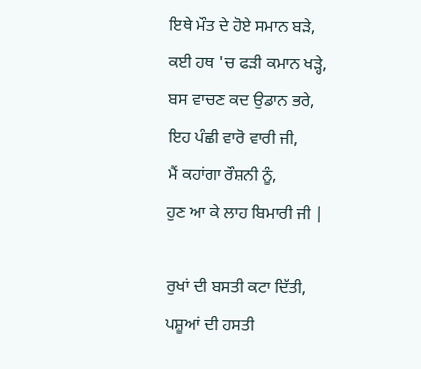ਇਥੇ ਮੌਤ ਦੇ ਹੋਏ ਸਮਾਨ ਬੜੇ,
ਕਈ ਹਥ 'ਚ ਫੜੀ ਕਮਾਨ ਖੜ੍ਹੇ,
ਬਸ ਵਾਚਣ ਕਦ ਉਡਾਨ ਭਰੇ,
ਇਹ ਪੰਛੀ ਵਾਰੋ ਵਾਰੀ ਜੀ,
ਮੈਂ ਕਹਾਂਗਾ ਰੌਸ਼ਨੀ ਨੂੰ,
ਹੁਣ ਆ ਕੇ ਲਾਹ ਬਿਮਾਰੀ ਜੀ |

ਰੁਖਾਂ ਦੀ ਬਸਤੀ ਕਟਾ ਦਿੱਤੀ,
ਪਸ਼ੂਆਂ ਦੀ ਹਸਤੀ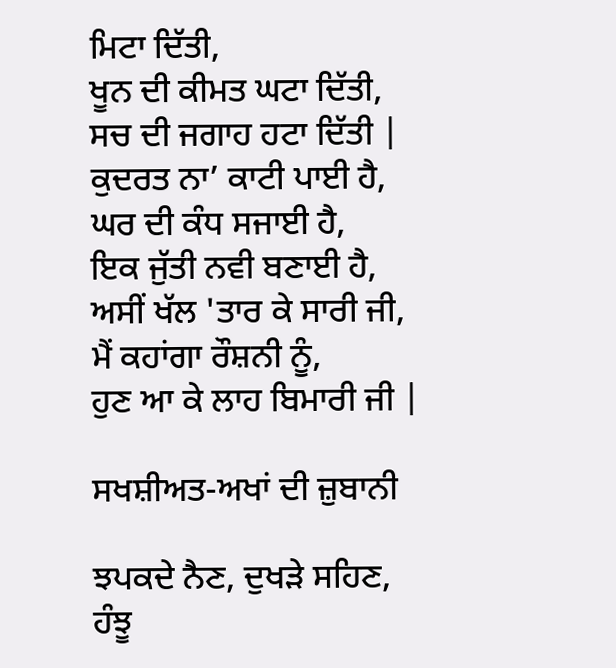ਮਿਟਾ ਦਿੱਤੀ,
ਖੂਨ ਦੀ ਕੀਮਤ ਘਟਾ ਦਿੱਤੀ,
ਸਚ ਦੀ ਜਗਾਹ ਹਟਾ ਦਿੱਤੀ |
ਕੁਦਰਤ ਨਾ’ ਕਾਟੀ ਪਾਈ ਹੈ,
ਘਰ ਦੀ ਕੰਧ ਸਜਾਈ ਹੈ,
ਇਕ ਜੁੱਤੀ ਨਵੀ ਬਣਾਈ ਹੈ,
ਅਸੀਂ ਖੱਲ 'ਤਾਰ ਕੇ ਸਾਰੀ ਜੀ,
ਮੈਂ ਕਹਾਂਗਾ ਰੌਸ਼ਨੀ ਨੂੰ,
ਹੁਣ ਆ ਕੇ ਲਾਹ ਬਿਮਾਰੀ ਜੀ |

ਸਖਸ਼ੀਅਤ-ਅਖਾਂ ਦੀ ਜ਼ੁਬਾਨੀ

ਝਪਕਦੇ ਨੈਣ, ਦੁਖੜੇ ਸਹਿਣ,
ਹੰਝੂ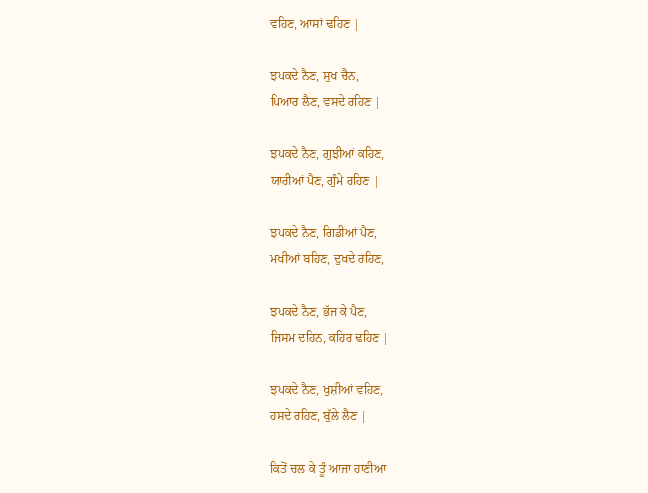ਵਹਿਣ, ਆਸਾਂ ਢਹਿਣ |

ਝਪਕਦੇ ਨੈਣ, ਸੁਖ ਚੈਨ,
ਪਿਆਰ ਲੈਣ, ਵਸਦੇ ਰਹਿਣ |

ਝਪਕਦੇ ਨੈਣ, ਗੁਝੀਆਂ ਕਹਿਣ,
ਯਾਰੀਆਂ ਪੈਣ, ਗੁੰਮੇ ਰਹਿਣ |

ਝਪਕਦੇ ਨੈਣ, ਗਿਡੀਆਂ ਪੈਣ,
ਮਖੀਆਂ ਬਹਿਣ, ਦੁਖਦੇ ਰਹਿਣ,

ਝਪਕਦੇ ਨੈਣ, ਭੱਜ ਕੇ ਪੈਣ,
ਜਿਸਮ ਦਹਿਨ, ਕਹਿਰ ਢਹਿਣ |

ਝਪਕਦੇ ਨੈਣ, ਖੁਸ਼ੀਆਂ ਵਹਿਣ,
ਹਸਦੇ ਰਹਿਣ, ਬੁੱਲੇ ਲੈਣ |

ਕਿਤੋਂ ਚਲ ਕੇ ਤੂੰ ਆਜਾ ਹਾਣੀਆ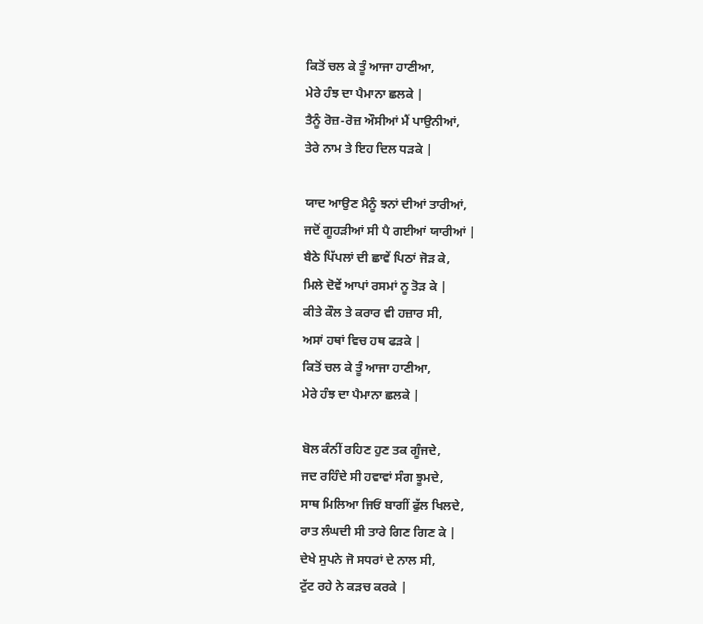ਕਿਤੋਂ ਚਲ ਕੇ ਤੂੰ ਆਜਾ ਹਾਣੀਆ,
ਮੇਰੇ ਹੰਝ ਦਾ ਪੈਮਾਨਾ ਛਲਕੇ |
ਤੈਨੂੰ ਰੋਜ਼-ਰੋਜ਼ ਔਸੀਆਂ ਮੈਂ ਪਾਉਨੀਆਂ,
ਤੇਰੇ ਨਾਮ ਤੇ ਇਹ ਦਿਲ ਧੜਕੇ |

ਯਾਦ ਆਉਣ ਮੈਨੂੰ ਝਨਾਂ ਦੀਆਂ ਤਾਰੀਆਂ,
ਜਦੋਂ ਗੂਹੜੀਆਂ ਸੀ ਪੈ ਗਈਆਂ ਯਾਰੀਆਂ |
ਬੈਠੇ ਪਿੱਪਲਾਂ ਦੀ ਛਾਵੇਂ ਪਿਠਾਂ ਜੋੜ ਕੇ,
ਮਿਲੇ ਦੋਵੇਂ ਆਪਾਂ ਰਸਮਾਂ ਨੂ ਤੋੜ ਕੇ |
ਕੀਤੇ ਕੌਲ ਤੇ ਕਰਾਰ ਵੀ ਹਜ਼ਾਰ ਸੀ,
ਅਸਾਂ ਹਥਾਂ ਵਿਚ ਹਥ ਫੜਕੇ |
ਕਿਤੋਂ ਚਲ ਕੇ ਤੂੰ ਆਜਾ ਹਾਣੀਆ,
ਮੇਰੇ ਹੰਝ ਦਾ ਪੈਮਾਨਾ ਛਲਕੇ |

ਬੋਲ ਕੰਨੀਂ ਰਹਿਣ ਹੁਣ ਤਕ ਗੂੰਜਦੇ,
ਜਦ ਰਹਿੰਦੇ ਸੀ ਹਵਾਵਾਂ ਸੰਗ ਝੂਮਦੇ,
ਸਾਥ ਮਿਲਿਆ ਜਿਓਂ ਬਾਗੀਂ ਫੁੱਲ ਖਿਲਦੇ,
ਰਾਤ ਲੰਘਦੀ ਸੀ ਤਾਰੇ ਗਿਣ ਗਿਣ ਕੇ |
ਦੇਖੇ ਸੁਪਨੇ ਜੋ ਸਧਰਾਂ ਦੇ ਨਾਲ ਸੀ,
ਟੁੱਟ ਰਹੇ ਨੇ ਕੜਚ ਕਰਕੇ |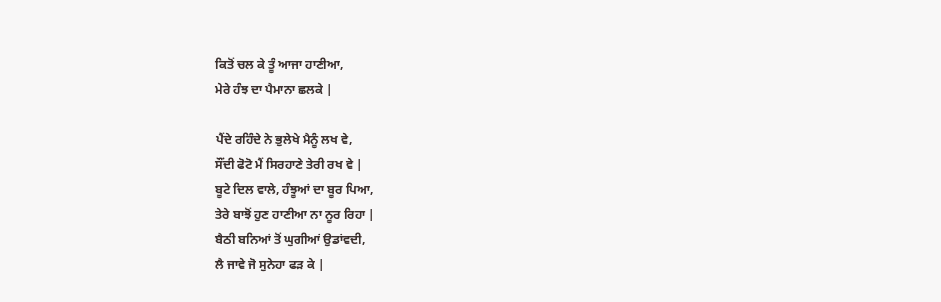ਕਿਤੋਂ ਚਲ ਕੇ ਤੂੰ ਆਜਾ ਹਾਣੀਆ,
ਮੇਰੇ ਹੰਝ ਦਾ ਪੈਮਾਨਾ ਛਲਕੇ |

ਪੈਂਦੇ ਰਹਿੰਦੇ ਨੇ ਭੁਲੇਖੇ ਮੈਨੂੰ ਲਖ ਵੇ,
ਸੌਂਦੀ ਫੋਟੋ ਮੈਂ ਸਿਰਹਾਣੇ ਤੇਰੀ ਰਖ ਵੇ |
ਬੂਟੇ ਦਿਲ ਵਾਲੇ, ਹੰਝੂਆਂ ਦਾ ਬੂਰ ਪਿਆ,
ਤੇਰੇ ਬਾਝੋਂ ਹੁਣ ਹਾਣੀਆ ਨਾ ਨੂਰ ਰਿਹਾ |
ਬੈਠੀ ਬਨਿਆਂ ਤੋਂ ਘੁਗੀਆਂ ਉਡਾਂਵਦੀ,
ਲੈ ਜਾਵੇ ਜੋ ਸੁਨੇਹਾ ਫੜ ਕੇ |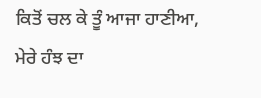ਕਿਤੋਂ ਚਲ ਕੇ ਤੂੰ ਆਜਾ ਹਾਣੀਆ,
ਮੇਰੇ ਹੰਝ ਦਾ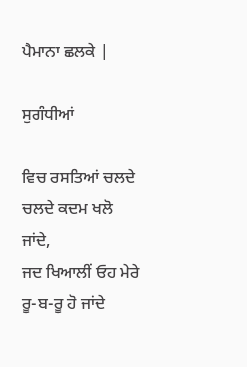ਪੈਮਾਨਾ ਛਲਕੇ |

ਸੁਗੰਧੀਆਂ

ਵਿਚ ਰਸਤਿਆਂ ਚਲਦੇ ਚਲਦੇ ਕਦਮ ਖਲੋ ਜਾਂਦੇ,
ਜਦ ਖਿਆਲੀਂ ਓਹ ਮੇਰੇ ਰੂ-ਬ-ਰੂ ਹੋ ਜਾਂਦੇ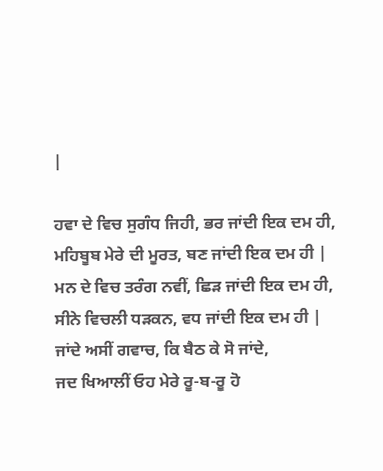|

ਹਵਾ ਦੇ ਵਿਚ ਸੁਗੰਧ ਜਿਹੀ, ਭਰ ਜਾਂਦੀ ਇਕ ਦਮ ਹੀ,
ਮਹਿਬੂਬ ਮੇਰੇ ਦੀ ਮੂਰਤ, ਬਣ ਜਾਂਦੀ ਇਕ ਦਮ ਹੀ |
ਮਨ ਦੇ ਵਿਚ ਤਰੰਗ ਨਵੀਂ, ਛਿੜ ਜਾਂਦੀ ਇਕ ਦਮ ਹੀ,
ਸੀਨੇ ਵਿਚਲੀ ਧੜਕਨ, ਵਧ ਜਾਂਦੀ ਇਕ ਦਮ ਹੀ |
ਜਾਂਦੇ ਅਸੀਂ ਗਵਾਚ, ਕਿ ਬੈਠ ਕੇ ਸੋ ਜਾਂਦੇ,
ਜਦ ਖਿਆਲੀਂ ਓਹ ਮੇਰੇ ਰੂ-ਬ-ਰੂ ਹੋ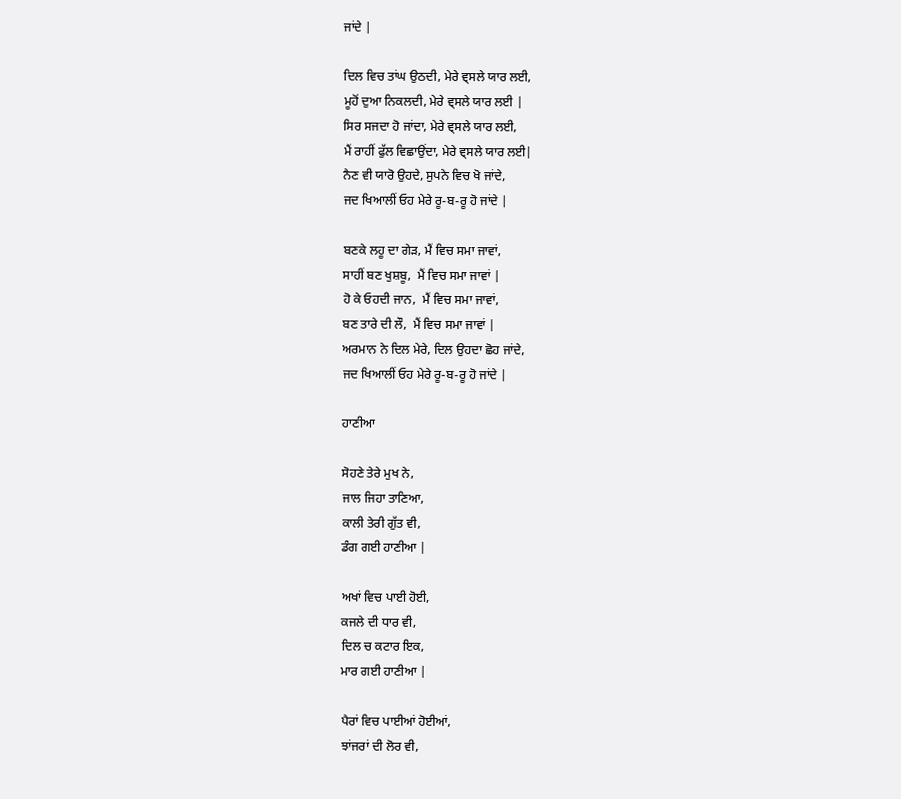ਜਾਂਦੇ |

ਦਿਲ ਵਿਚ ਤਾਂਘ ਉਠਦੀ, ਮੇਰੇ ਵ੍ਸਲੇ ਯਾਰ ਲਈ,
ਮੂਹੋਂ ਦੁਆ ਨਿਕਲਦੀ, ਮੇਰੇ ਵ੍ਸਲੇ ਯਾਰ ਲਈ |
ਸਿਰ ਸਜਦਾ ਹੋ ਜਾਂਦਾ, ਮੇਰੇ ਵ੍ਸਲੇ ਯਾਰ ਲਈ,
ਮੈਂ ਰਾਹੀਂ ਫੁੱਲ ਵਿਛਾਉਂਦਾ, ਮੇਰੇ ਵ੍ਸਲੇ ਯਾਰ ਲਈ|
ਨੈਣ ਵੀ ਯਾਰੋ ਉਹਦੇ, ਸੁਪਨੇ ਵਿਚ ਖੋ ਜਾਂਦੇ,
ਜਦ ਖਿਆਲੀਂ ਓਹ ਮੇਰੇ ਰੂ-ਬ-ਰੂ ਹੋ ਜਾਂਦੇ |

ਬਣਕੇ ਲਹੂ ਦਾ ਗੇੜ, ਮੈਂ ਵਿਚ ਸਮਾ ਜਾਵਾਂ,
ਸਾਹੀਂ ਬਣ ਖੁਸ਼ਬੂ,  ਮੈਂ ਵਿਚ ਸਮਾ ਜਾਵਾਂ |
ਹੋ ਕੇ ਓਹਦੀ ਜਾਨ,  ਮੈਂ ਵਿਚ ਸਮਾ ਜਾਵਾਂ,
ਬਣ ਤਾਰੇ ਦੀ ਲੌ,  ਮੈਂ ਵਿਚ ਸਮਾ ਜਾਵਾਂ |
ਅਰਮਾਨ ਨੇ ਦਿਲ ਮੇਰੇ, ਦਿਲ ਉਹਦਾ ਛੋਹ ਜਾਂਦੇ,
ਜਦ ਖਿਆਲੀਂ ਓਹ ਮੇਰੇ ਰੂ-ਬ-ਰੂ ਹੋ ਜਾਂਦੇ |

ਹਾਣੀਆ

ਸੋਹਣੇ ਤੇਰੇ ਮੁਖ ਨੇ,
ਜਾਲ ਜਿਹਾ ਤਾਣਿਆ,
ਕਾਲੀ ਤੇਰੀ ਗੁੱਤ ਵੀ,
ਡੰਗ ਗਈ ਹਾਣੀਆ |

ਅਖਾਂ ਵਿਚ ਪਾਈ ਹੋਈ,
ਕਜਲੇ ਦੀ ਧਾਰ ਵੀ,
ਦਿਲ ਚ ਕਟਾਰ ਇਕ,
ਮਾਰ ਗਈ ਹਾਣੀਆ |

ਪੈਰਾਂ ਵਿਚ ਪਾਈਆਂ ਹੋਈਆਂ,
ਝਾਂਜਰਾਂ ਦੀ ਲੋਰ ਵੀ,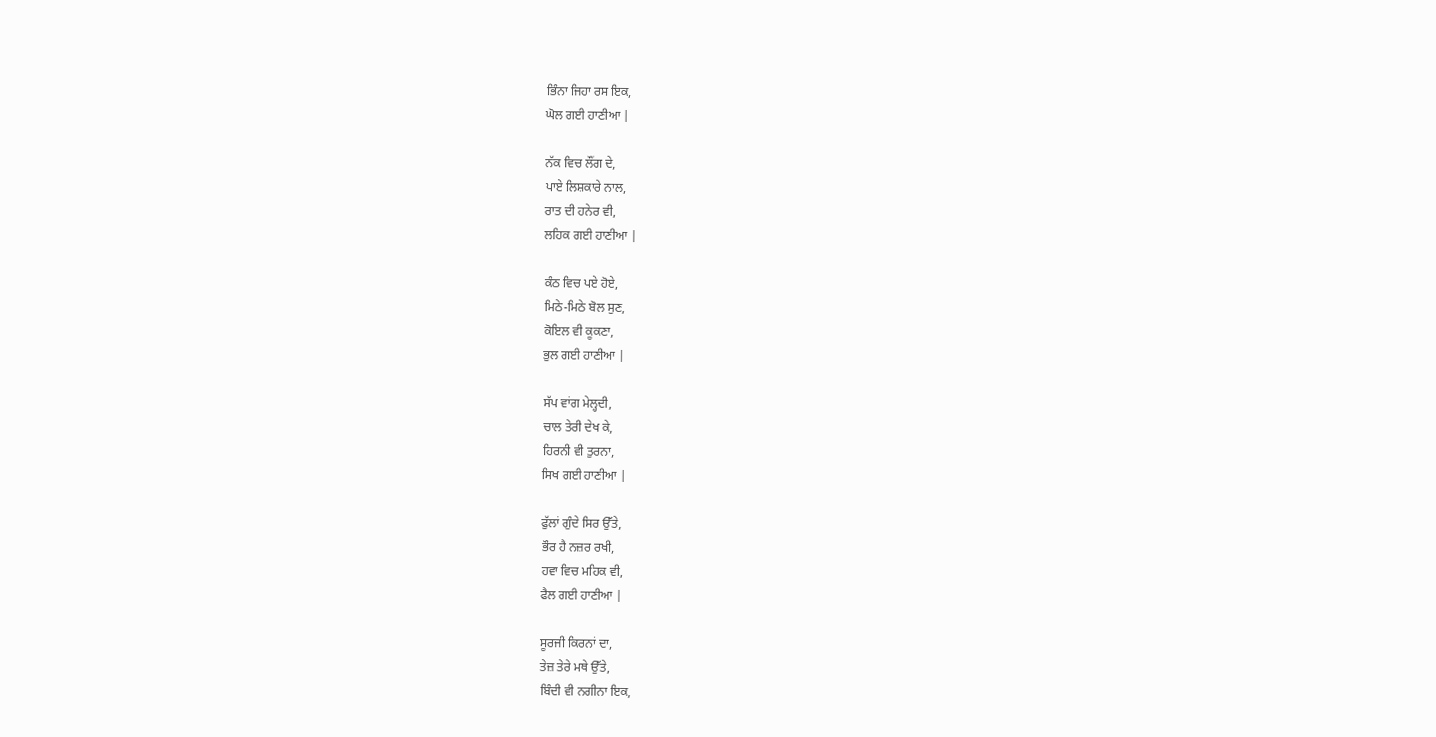ਭਿੰਨਾ ਜਿਹਾ ਰਸ ਇਕ,
ਘੋਲ ਗਈ ਹਾਣੀਆ |

ਨੱਕ ਵਿਚ ਲੌਂਗ ਦੇ,
ਪਾਏ ਲਿਸ਼ਕਾਰੇ ਨਾਲ,
ਰਾਤ ਦੀ ਹਨੇਰ ਵੀ,
ਲਹਿਕ ਗਈ ਹਾਣੀਆ |

ਕੰਠ ਵਿਚ ਪਏ ਹੋਏ,
ਮਿਠੇ-ਮਿਠੇ ਬੋਲ ਸੁਣ,
ਕੋਇਲ ਵੀ ਕੂਕਣਾ,
ਭੁਲ ਗਈ ਹਾਣੀਆ |

ਸੱਪ ਵਾਂਗ ਮੇਲ੍ਹਦੀ,
ਚਾਲ ਤੇਰੀ ਦੇਖ ਕੇ,
ਹਿਰਨੀ ਵੀ ਤੁਰਨਾ,
ਸਿਖ ਗਈ ਹਾਣੀਆ |

ਫੁੱਲਾਂ ਗੁੰਦੇ ਸਿਰ ਉੱਤੇ,
ਭੌਰ ਹੈ ਨਜ਼ਰ ਰਖੀ,
ਹਵਾ ਵਿਚ ਮਹਿਕ ਵੀ,
ਫੈਲ ਗਈ ਹਾਣੀਆ |

ਸੂਰਜੀ ਕਿਰਨਾਂ ਦਾ,
ਤੇਜ਼ ਤੇਰੇ ਮਥੇ ਉੱਤੇ,
ਬਿੰਦੀ ਵੀ ਨਗੀਨਾ ਇਕ,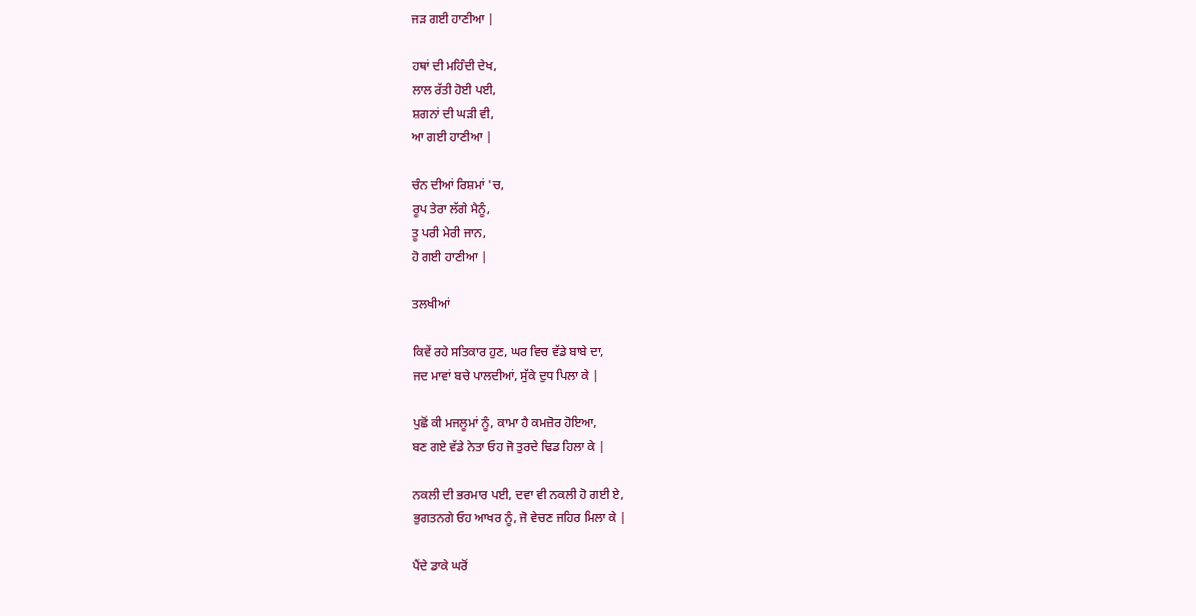ਜੜ ਗਈ ਹਾਣੀਆ |

ਹਥਾਂ ਦੀ ਮਹਿੰਦੀ ਦੇਖ,
ਲਾਲ ਰੱਤੀ ਹੋਈ ਪਈ,
ਸ਼ਗਨਾਂ ਦੀ ਘੜੀ ਵੀ,
ਆ ਗਈ ਹਾਣੀਆ |

ਚੰਨ ਦੀਆਂ ਰਿਸ਼ਮਾਂ 'ਚ,
ਰੂਪ ਤੇਰਾ ਲੱਗੇ ਮੈਨੂੰ,
ਤੂ ਪਰੀ ਮੇਰੀ ਜਾਨ,
ਹੋ ਗਈ ਹਾਣੀਆ |

ਤਲਖੀਆਂ

ਕਿਵੇਂ ਰਹੇ ਸਤਿਕਾਰ ਹੁਣ, ਘਰ ਵਿਚ ਵੱਡੇ ਬਾਬੇ ਦਾ,
ਜਦ ਮਾਵਾਂ ਬਚੇ ਪਾਲਦੀਆਂ, ਸੁੱਕੇ ਦੁਧ ਪਿਲਾ ਕੇ |

ਪੁਛੋਂ ਕੀ ਮਜਲੂਮਾਂ ਨੂੰ, ਕਾਮਾ ਹੈ ਕਮਜ਼ੋਰ ਹੋਇਆ,
ਬਣ ਗਏ ਵੱਡੇ ਨੇਤਾ ਓਹ ਜੋ ਤੁਰਦੇ ਢਿਡ ਹਿਲਾ ਕੇ |

ਨਕਲੀ ਦੀ ਭਰਮਾਰ ਪਈ, ਦਵਾ ਵੀ ਨਕਲੀ ਹੋ ਗਈ ਏ,
ਭੁਗਤਨਗੇ ਓਹ ਆਖਰ ਨੂੰ, ਜੋ ਵੇਚਣ ਜਹਿਰ ਮਿਲਾ ਕੇ |

ਪੈਂਦੇ ਡਾਕੇ ਘਰੋਂ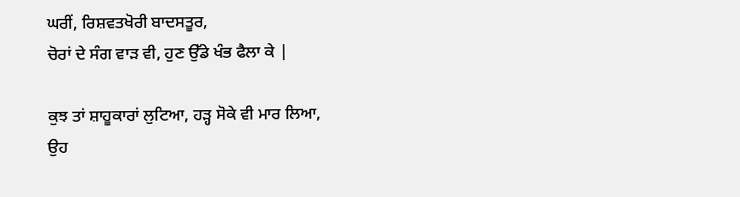ਘਰੀਂ, ਰਿਸ਼ਵਤਖੋਰੀ ਬਾਦਸਤੂਰ,
ਚੋਰਾਂ ਦੇ ਸੰਗ ਵਾੜ ਵੀ, ਹੁਣ ਉੱਡੇ ਖੰਭ ਫੈਲਾ ਕੇ |

ਕੁਝ ਤਾਂ ਸ਼ਾਹੂਕਾਰਾਂ ਲੁਟਿਆ, ਹੜ੍ਹ ਸੋਕੇ ਵੀ ਮਾਰ ਲਿਆ,
ਉਹ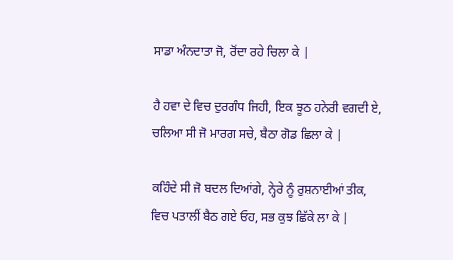ਸਾਡਾ ਅੰਨਦਾਤਾ ਜੋ, ਰੋਂਦਾ ਰਹੇ ਚਿਲਾ ਕੇ |

ਹੈ ਹਵਾ ਦੇ ਵਿਚ ਦੁਰਗੰਧ ਜਿਹੀ, ਇਕ ਝੂਠ ਹਨੇਰੀ ਵਗਦੀ ਏ,
ਚਲਿਆ ਸੀ ਜੋ ਮਾਰਗ ਸਚੇ, ਬੈਠਾ ਗੋਡ ਛਿਲਾ ਕੇ |

ਕਹਿੰਦੇ ਸੀ ਜੋ ਬਦਲ ਦਿਆਂਗੇ, ਨ੍ਹੇਰੇ ਨੂੰ ਰੁਸ਼ਨਾਈਆਂ ਤੀਕ,
ਵਿਚ ਪਤਾਲੀਂ ਬੈਠ ਗਏ ਓਹ, ਸਭ ਕੁਝ ਛਿੱਕੇ ਲਾ ਕੇ |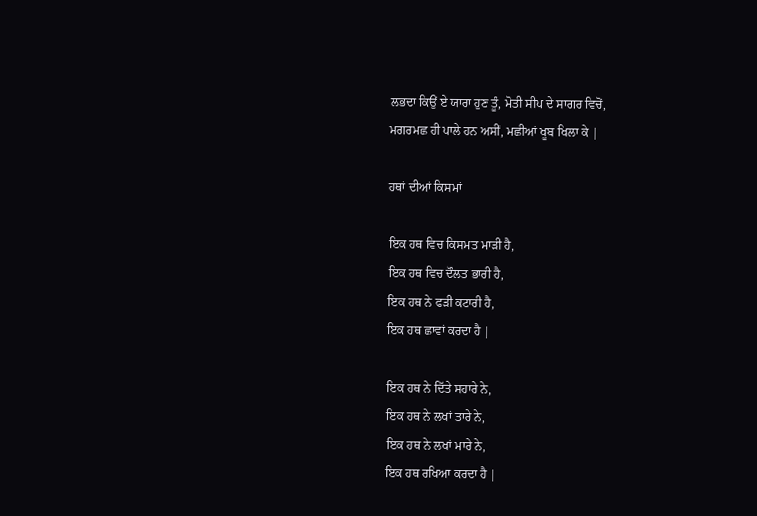ਲਭਦਾ ਕਿਉਂ ਏ ਯਾਰਾ ਹੁਣ ਤੂੰ, ਮੋਤੀ ਸੀਪ ਦੇ ਸਾਗਰ ਵਿਚੋਂ,
ਮਗਰਮਛ ਹੀ ਪਾਲੇ ਹਨ ਅਸੀਂ, ਮਛੀਆਂ ਖੂਬ ਖਿਲਾ ਕੇ |

ਹਥਾਂ ਦੀਆਂ ਕਿਸਮਾਂ

ਇਕ ਹਥ ਵਿਚ ਕਿਸਮਤ ਮਾੜੀ ਹੈ,
ਇਕ ਹਥ ਵਿਚ ਦੌਲਤ ਭਾਰੀ ਹੈ,
ਇਕ ਹਥ ਨੇ ਫੜੀ ਕਟਾਰੀ ਹੈ,
ਇਕ ਹਥ ਛਾਵਾਂ ਕਰਦਾ ਹੈ |

ਇਕ ਹਥ ਨੇ ਦਿੱਤੇ ਸਹਾਰੇ ਨੇ,
ਇਕ ਹਥ ਨੇ ਲਖਾਂ ਤਾਰੇ ਨੇ,
ਇਕ ਹਥ ਨੇ ਲਖਾਂ ਮਾਰੇ ਨੇ,
ਇਕ ਹਥ ਰਖਿਆ ਕਰਦਾ ਹੈ |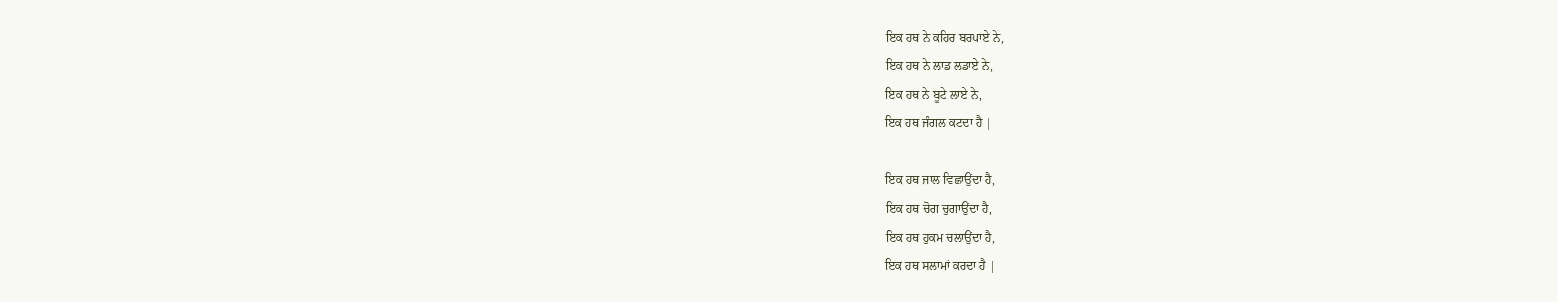ਇਕ ਹਥ ਨੇ ਕਹਿਰ ਬਰਪਾਏ ਨੇ,
ਇਕ ਹਥ ਨੇ ਲਾਡ ਲਡਾਏ ਨੇ,
ਇਕ ਹਥ ਨੇ ਬੂਟੇ ਲਾਏ ਨੇ,
ਇਕ ਹਥ ਜੰਗਲ ਕਟਦਾ ਹੈ |

ਇਕ ਹਥ ਜਾਲ ਵਿਛਾਉਂਦਾ ਹੈ,
ਇਕ ਹਥ ਚੋਗ ਚੁਗਾਉਂਦਾ ਹੈ,
ਇਕ ਹਥ ਹੁਕਮ ਚਲਾਉਂਦਾ ਹੈ,
ਇਕ ਹਥ ਸਲਾਮਾਂ ਕਰਦਾ ਹੈ |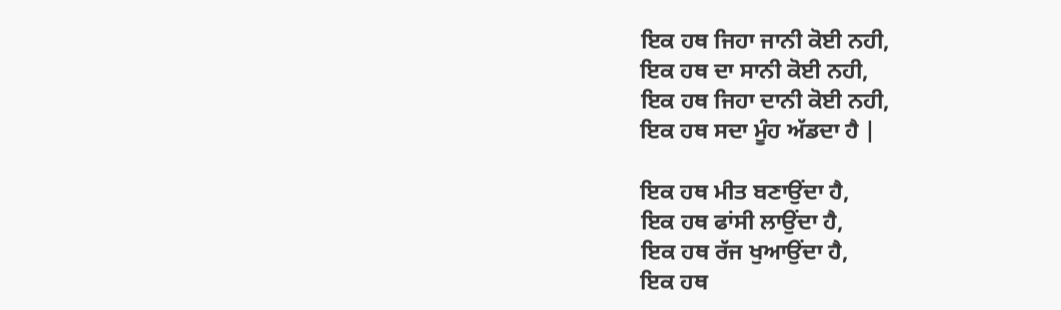ਇਕ ਹਥ ਜਿਹਾ ਜਾਨੀ ਕੋਈ ਨਹੀ,
ਇਕ ਹਥ ਦਾ ਸਾਨੀ ਕੋਈ ਨਹੀ,
ਇਕ ਹਥ ਜਿਹਾ ਦਾਨੀ ਕੋਈ ਨਹੀ,
ਇਕ ਹਥ ਸਦਾ ਮੂੰਹ ਅੱਡਦਾ ਹੈ |

ਇਕ ਹਥ ਮੀਤ ਬਣਾਉਂਦਾ ਹੈ,
ਇਕ ਹਥ ਫਾਂਸੀ ਲਾਉਂਦਾ ਹੈ,
ਇਕ ਹਥ ਰੱਜ ਖੁਆਉਂਦਾ ਹੈ,
ਇਕ ਹਥ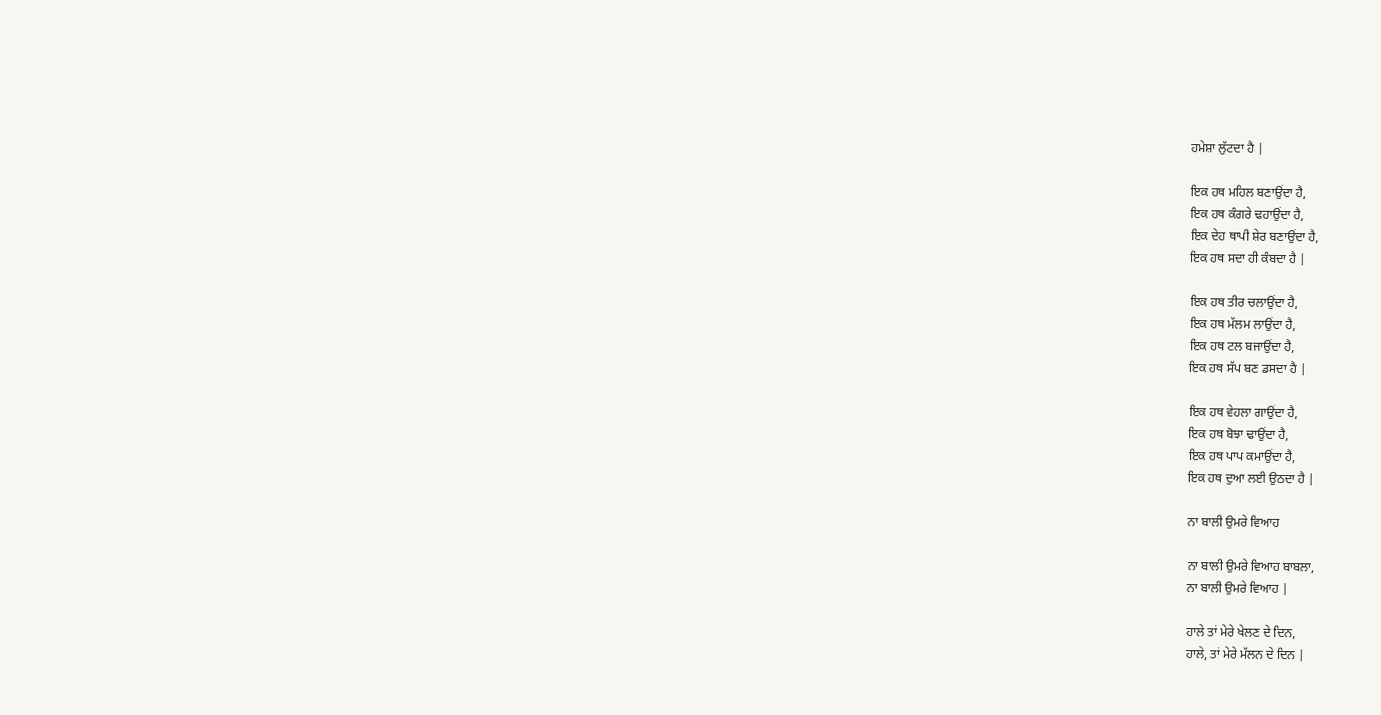ਹਮੇਸ਼ਾ ਲੁੱਟਦਾ ਹੈ |

ਇਕ ਹਥ ਮਹਿਲ ਬਣਾਉਂਦਾ ਹੈ,
ਇਕ ਹਥ ਕੰਗਰੇ ਢਹਾਉਂਦਾ ਹੈ,
ਇਕ ਦੇਹ ਥਾਪੀ ਸ਼ੇਰ ਬਣਾਉਂਦਾ ਹੈ,
ਇਕ ਹਥ ਸਦਾ ਹੀ ਕੰਬਦਾ ਹੈ |

ਇਕ ਹਥ ਤੀਰ ਚਲਾਉਂਦਾ ਹੈ,
ਇਕ ਹਥ ਮੱਲਮ ਲਾਉਂਦਾ ਹੈ,
ਇਕ ਹਥ ਟਲ ਬਜਾਉਂਦਾ ਹੈ,
ਇਕ ਹਥ ਸੱਪ ਬਣ ਡਸਦਾ ਹੈ |

ਇਕ ਹਥ ਵੇਹਲਾ ਗਾਉਂਦਾ ਹੈ,
ਇਕ ਹਥ ਬੋਝਾ ਢਾਉਂਦਾ ਹੈ,
ਇਕ ਹਥ ਪਾਪ ਕਮਾਉਂਦਾ ਹੈ,
ਇਕ ਹਥ ਦੁਆ ਲਈ ਉਠਦਾ ਹੈ |

ਨਾ ਬਾਲੀ ਉਮਰੇ ਵਿਆਹ

ਨਾ ਬਾਲੀ ਉਮਰੇ ਵਿਆਹ ਬਾਬਲਾ,
ਨਾ ਬਾਲੀ ਉਮਰੇ ਵਿਆਹ |

ਹਾਲੇ ਤਾਂ ਮੇਰੇ ਖੇਲਣ ਦੇ ਦਿਨ,
ਹਾਲੇ, ਤਾਂ ਮੇਰੇ ਮੱਲਨ ਦੇ ਦਿਨ |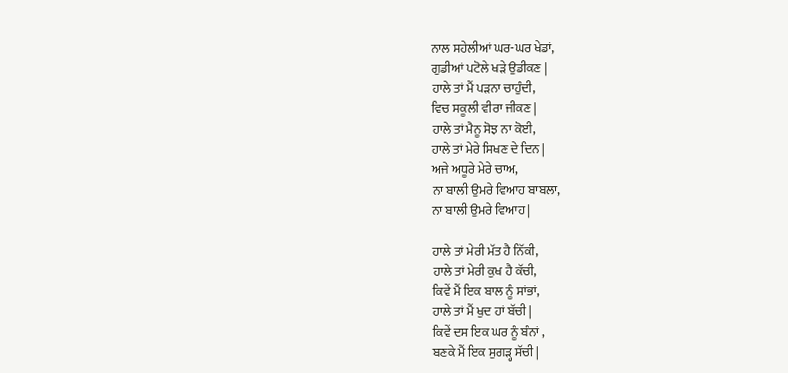ਨਾਲ ਸਹੇਲੀਆਂ ਘਰ-ਘਰ ਖੇਡਾਂ,
ਗੁਡੀਆਂ ਪਟੋਲੇ ਖੜੇ ਉਡੀਕਣ |
ਹਾਲੇ ਤਾਂ ਮੈਂ ਪੜਨਾ ਚਾਹੁੰਦੀ,
ਵਿਚ ਸਕੂਲੀ ਵੀਰਾ ਜੀਕਣ |
ਹਾਲੇ ਤਾਂ ਮੈਨੂ ਸੋਝ ਨਾ ਕੋਈ,
ਹਾਲੇ ਤਾਂ ਮੇਰੇ ਸਿਖਣ ਦੇ ਦਿਨ |
ਅਜੇ ਅਧੂਰੇ ਮੇਰੇ ਚਾਅ,
ਨਾ ਬਾਲੀ ਉਮਰੇ ਵਿਆਹ ਬਾਬਲਾ,
ਨਾ ਬਾਲੀ ਉਮਰੇ ਵਿਆਹ |

ਹਾਲੇ ਤਾਂ ਮੇਰੀ ਮੱਤ ਹੈ ਨਿੱਕੀ,
ਹਾਲੇ ਤਾਂ ਮੇਰੀ ਕੁਖ ਹੈ ਕੱਚੀ,
ਕਿਵੇਂ ਮੈਂ ਇਕ ਬਾਲ ਨੂੰ ਸਾਂਭਾਂ,
ਹਾਲੇ ਤਾਂ ਮੈਂ ਖੁਦ ਹਾਂ ਬੱਚੀ |
ਕਿਵੇਂ ਦਸ ਇਕ ਘਰ ਨੂੰ ਬੰਨਾਂ ,
ਬਣਕੇ ਮੈਂ ਇਕ ਸੁਗੜ੍ਹ ਸੱਚੀ |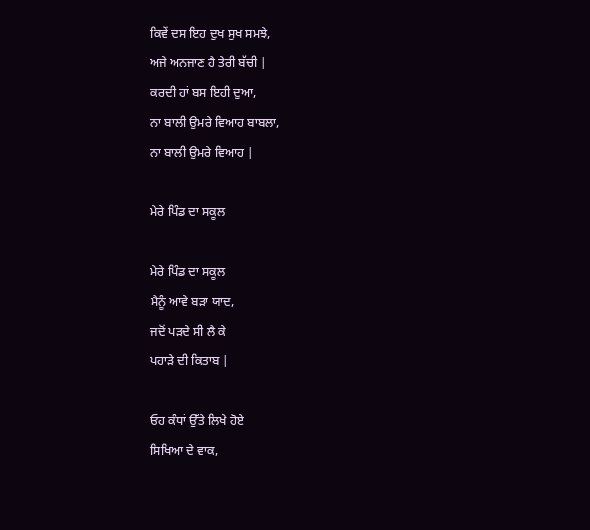ਕਿਵੇਂ ਦਸ ਇਹ ਦੁਖ ਸੁਖ ਸਮਝੇ,
ਅਜੇ ਅਨਜਾਣ ਹੈ ਤੇਰੀ ਬੱਚੀ |
ਕਰਦੀ ਹਾਂ ਬਸ ਇਹੀ ਦੁਆ,
ਨਾ ਬਾਲੀ ਉਮਰੇ ਵਿਆਹ ਬਾਬਲਾ,
ਨਾ ਬਾਲੀ ਉਮਰੇ ਵਿਆਹ |

ਮੇਰੇ ਪਿੰਡ ਦਾ ਸਕੂਲ

ਮੇਰੇ ਪਿੰਡ ਦਾ ਸਕੂਲ
ਮੈਨੂੰ ਆਵੇ ਬੜਾ ਯਾਦ,
ਜਦੋਂ ਪੜਦੇ ਸੀ ਲੈ ਕੇ
ਪਹਾੜੇ ਦੀ ਕਿਤਾਬ |

ਓਹ ਕੰਧਾਂ ਉੱਤੇ ਲਿਖੇ ਹੋਏ
ਸਿਖਿਆ ਦੇ ਵਾਕ,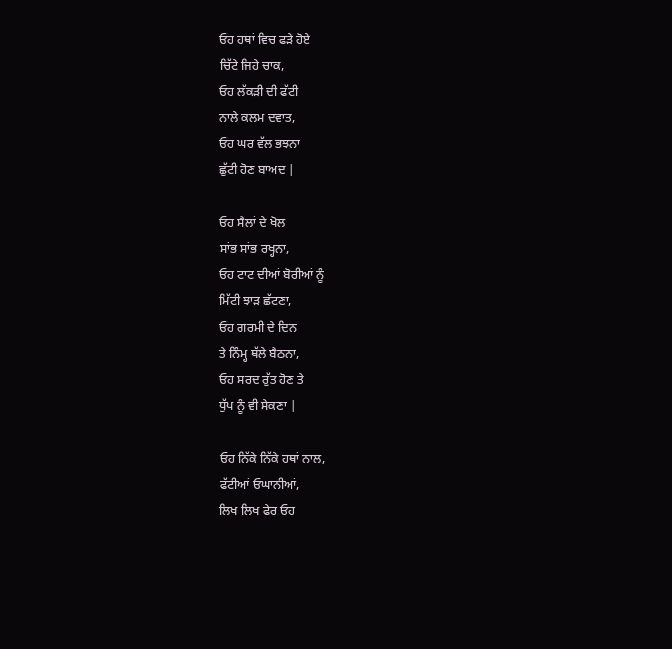ਓਹ ਹਥਾਂ ਵਿਚ ਫੜੇ ਹੋਏ
ਚਿੱਟੇ ਜਿਹੇ ਚਾਕ,
ਓਹ ਲੱਕੜੀ ਦੀ ਫੱਟੀ
ਨਾਲੇ ਕਲਮ ਦਵਾਤ,
ਓਹ ਘਰ ਵੱਲ ਭਝਨਾ
ਛੁੱਟੀ ਹੋਣ ਬਾਅਦ |

ਓਹ ਸੈਲਾਂ ਦੇ ਖੋਲ
ਸਾਂਭ ਸਾਂਭ ਰਖ੍ਹਨਾ,
ਓਹ ਟਾਟ ਦੀਆਂ ਬੋਰੀਆਂ ਨੂੰ
ਮਿੱਟੀ ਝਾੜ ਛੱਟਣਾ,
ਓਹ ਗਰਮੀ ਦੇ ਦਿਨ
ਤੇ ਨਿੰਮ੍ਹ ਥੱਲੇ ਬੈਠਨਾ,
ਓਹ ਸਰਦ ਰੁੱਤ ਹੋਣ ਤੇ
ਧੁੱਪ ਨੂੰ ਵੀ ਸੇਕਣਾ |

ਓਹ ਨਿੱਕੇ ਨਿੱਕੇ ਹਥਾਂ ਨਾਲ,
ਫੱਟੀਆਂ ਓਘਾਨੀਆਂ,
ਲਿਖ ਲਿਖ ਫੇਰ ਓਹ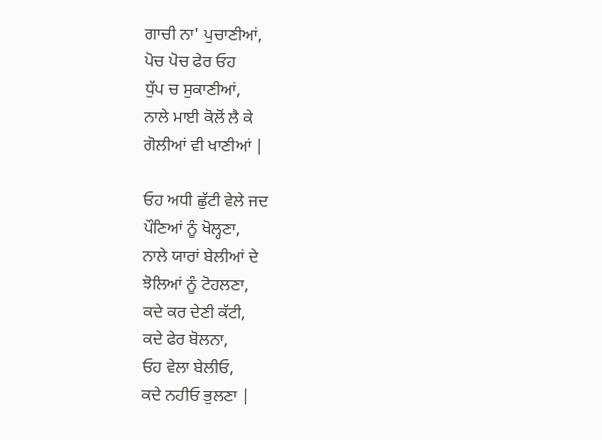ਗਾਚੀ ਨਾ' ਪੁਚਾਣੀਆਂ,
ਪੋਚ ਪੋਚ ਫੇਰ ਓਹ
ਧੁੱਪ ਚ ਸੁਕਾਣੀਆਂ,
ਨਾਲੇ ਮਾਈ ਕੋਲੋਂ ਲੈ ਕੇ
ਗੋਲੀਆਂ ਵੀ ਖਾਣੀਆਂ |

ਓਹ ਅਧੀ ਛੁੱਟੀ ਵੇਲੇ ਜਦ
ਪੌਣਿਆਂ ਨੂੰ ਖੋਲ੍ਹਣਾ,
ਨਾਲੇ ਯਾਰਾਂ ਬੇਲੀਆਂ ਦੇ
ਝੋਲਿਆਂ ਨੂੰ ਟੋਹਲਣਾ,
ਕਦੇ ਕਰ ਦੇਣੀ ਕੱਟੀ,
ਕਦੇ ਫੇਰ ਬੋਲਨਾ,
ਓਹ ਵੇਲਾ ਬੇਲੀਓ,
ਕਦੇ ਨਹੀਓ ਭੁਲਣਾ |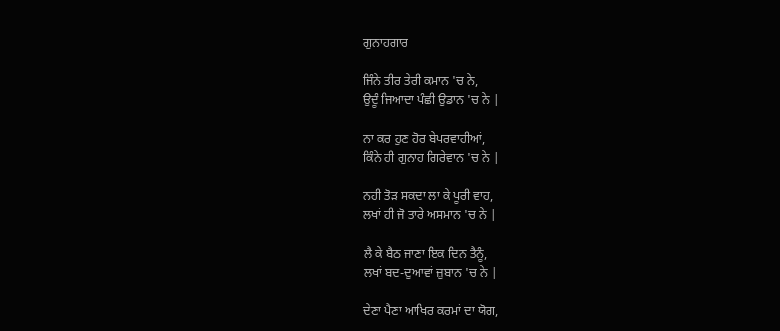ਗੁਨਾਹਗਾਰ

ਜਿੰਨੇ ਤੀਰ ਤੇਰੀ ਕਮਾਨ 'ਚ ਨੇ,
ਉਦੂੰ ਜਿਆਦਾ ਪੰਛੀ ਉਡਾਨ 'ਚ ਨੇ |

ਨਾ ਕਰ ਹੁਣ ਹੋਰ ਬੇਪਰਵਾਹੀਆਂ,
ਕਿੰਨੇ ਹੀ ਗੁਨਾਹ ਗਿਰੇਵਾਨ 'ਚ ਨੇ |

ਨਹੀ ਤੋੜ ਸਕਦਾ ਲਾ ਕੇ ਪੂਰੀ ਵਾਹ,
ਲਖਾਂ ਹੀ ਜੋ ਤਾਰੇ ਅਸਮਾਨ 'ਚ ਨੇ |

ਲੈ ਕੇ ਬੈਠ ਜਾਣਾ ਇਕ ਦਿਨ ਤੈਨੂੰ,
ਲਖਾਂ ਬਦ-ਦੁਆਵਾਂ ਜ਼ੁਬਾਨ 'ਚ ਨੇ |

ਦੇਣਾ ਪੈਣਾ ਆਖਿਰ ਕਰਮਾਂ ਦਾ ਯੋਗ,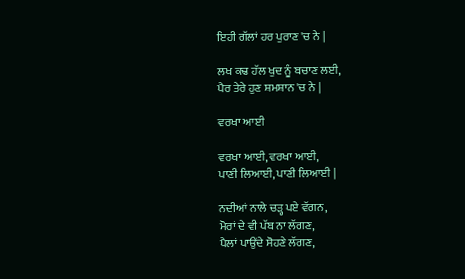ਇਹੀ ਗੱਲਾਂ ਹਰ ਪੁਰਾਣ 'ਚ ਨੇ |

ਲਖ ਕਢ ਹੱਲ ਖੁਦ ਨੂੰ ਬਚਾਣ ਲਈ,
ਪੈਰ ਤੇਰੇ ਹੁਣ ਸ਼ਮਸ਼ਾਨ 'ਚ ਨੇ |

ਵਰਖਾ ਆਈ

ਵਰਖਾ ਆਈ, ਵਰਖਾ ਆਈ,
ਪਾਣੀ ਲਿਆਈ, ਪਾਣੀ ਲਿਆਈ |

ਨਦੀਆਂ ਨਾਲੇ ਚੜ੍ਹ ਪਏ ਵੱਗਨ,
ਮੋਰਾਂ ਦੇ ਵੀ ਪੱਬ ਨਾ ਲੱਗਣ,
ਪੈਲਾਂ ਪਾਉਂਦੇ ਸੋਹਣੇ ਲੱਗਣ,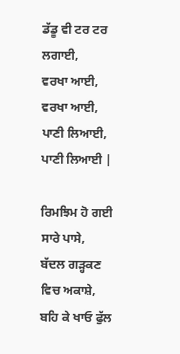ਡੱਡੂ ਵੀ ਟਰ ਟਰ ਲਗਾਈ,
ਵਰਖਾ ਆਈ, ਵਰਖਾ ਆਈ,
ਪਾਣੀ ਲਿਆਈ, ਪਾਣੀ ਲਿਆਈ |

ਰਿਮਝਿਮ ਹੋ ਗਈ ਸਾਰੇ ਪਾਸੇ,
ਬੱਦਲ ਗੜ੍ਹਕਣ ਵਿਚ ਅਕਾਸ਼ੇ,
ਬਹਿ ਕੇ ਖਾਓ ਫੁੱਲ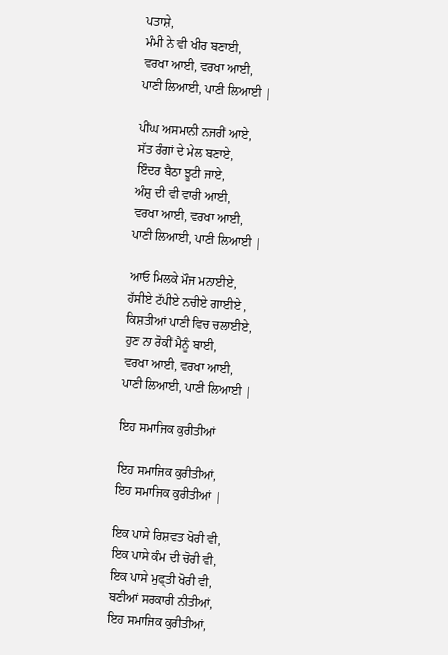ਪਤਾਸ਼ੇ,
ਮੰਮੀ ਨੇ ਵੀ ਖੀਰ ਬਣਾਈ,
ਵਰਖਾ ਆਈ, ਵਰਖਾ ਆਈ,
ਪਾਣੀ ਲਿਆਈ, ਪਾਣੀ ਲਿਆਈ |

ਪੀਂਘ ਅਸਮਾਨੀ ਨਜਰੀਂ ਆਏ,
ਸੱਤ ਰੰਗਾਂ ਦੇ ਮੇਲ ਬਣਾਏ,
ਇੰਦਰ ਬੈਠਾ ਝੂਟੀ ਜਾਏ,
ਅੰਸ਼ੁ ਦੀ ਵੀ ਵਾਰੀ ਆਈ,
ਵਰਖਾ ਆਈ, ਵਰਖਾ ਆਈ,
ਪਾਣੀ ਲਿਆਈ, ਪਾਣੀ ਲਿਆਈ |

ਆਓ ਮਿਲਕੇ ਮੌਜ ਮਨਾਈਏ,
ਹੱਸੀਏ ਟੱਪੀਏ ਨਚੀਏ ਗਾਈਏ ,
ਕਿਸ਼ਤੀਆਂ ਪਾਣੀ ਵਿਚ ਚਲਾਈਏ,
ਹੁਣ ਨਾ ਰੋਕੀਂ ਮੈਨੂੰ ਬਾਈ,
ਵਰਖਾ ਆਈ, ਵਰਖਾ ਆਈ,
ਪਾਣੀ ਲਿਆਈ, ਪਾਣੀ ਲਿਆਈ |

ਇਹ ਸਮਾਜਿਕ ਕੁਰੀਤੀਆਂ

ਇਹ ਸਮਾਜਿਕ ਕੁਰੀਤੀਆਂ,
ਇਹ ਸਮਾਜਿਕ ਕੁਰੀਤੀਆਂ |

ਇਕ ਪਾਸੇ ਰਿਸ਼ਵਤ ਖੋਰੀ ਵੀ,
ਇਕ ਪਾਸੇ ਕੰਮ ਦੀ ਚੋਰੀ ਵੀ,
ਇਕ ਪਾਸੇ ਮੁਫ੍ਤੀ ਖੋਰੀ ਵੀ,
ਬਣੀਆਂ ਸਰਕਾਰੀ ਨੀਤੀਆਂ,
ਇਹ ਸਮਾਜਿਕ ਕੁਰੀਤੀਆਂ,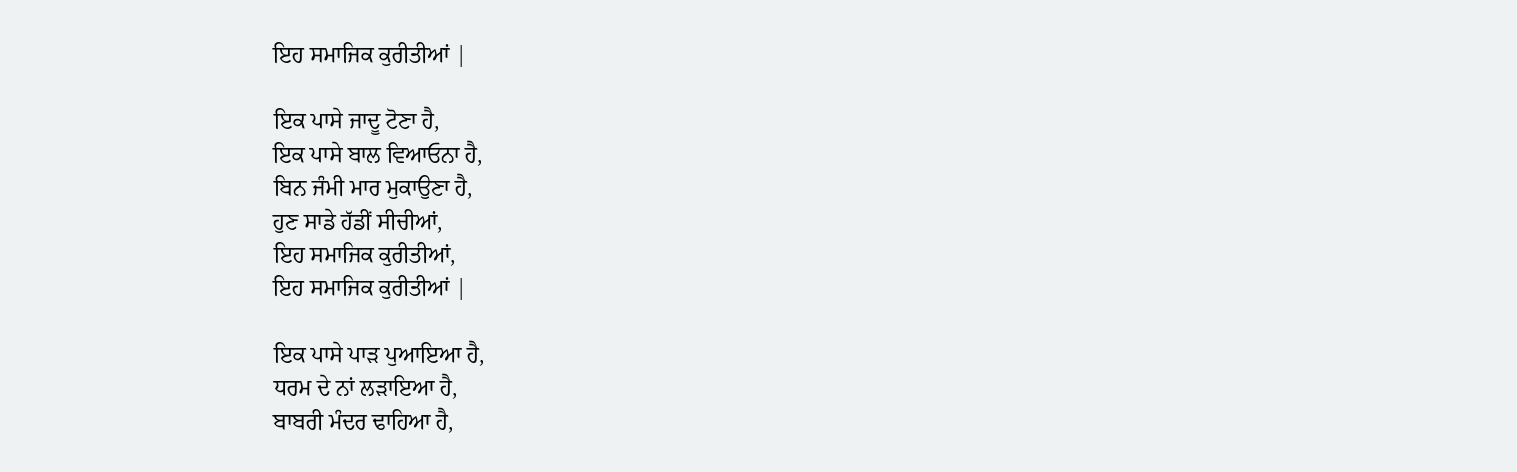ਇਹ ਸਮਾਜਿਕ ਕੁਰੀਤੀਆਂ |

ਇਕ ਪਾਸੇ ਜਾਦੂ ਟੋਣਾ ਹੈ,
ਇਕ ਪਾਸੇ ਬਾਲ ਵਿਆਓਨਾ ਹੈ,
ਬਿਨ ਜੰਮੀ ਮਾਰ ਮੁਕਾਉਣਾ ਹੈ,
ਹੁਣ ਸਾਡੇ ਹੱਡੀਂ ਸੀਚੀਆਂ,
ਇਹ ਸਮਾਜਿਕ ਕੁਰੀਤੀਆਂ,
ਇਹ ਸਮਾਜਿਕ ਕੁਰੀਤੀਆਂ |

ਇਕ ਪਾਸੇ ਪਾੜ ਪੁਆਇਆ ਹੈ,
ਧਰਮ ਦੇ ਨਾਂ ਲੜਾਇਆ ਹੈ,
ਬਾਬਰੀ ਮੰਦਰ ਢਾਹਿਆ ਹੈ,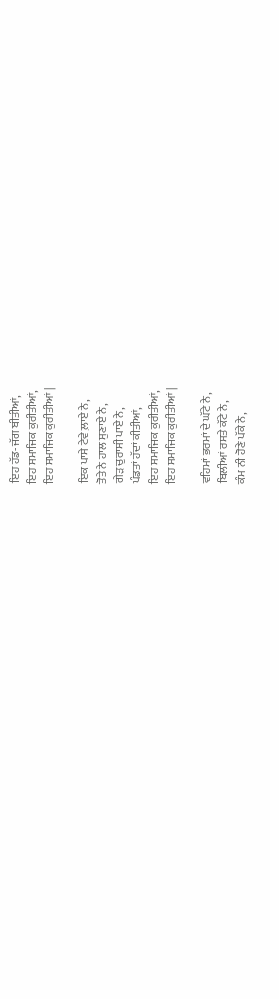ਇਹ ਹੱਡ-ਜੱਗ ਬੀਤੀਆਂ,
ਇਹ ਸਮਾਜਿਕ ਕੁਰੀਤੀਆਂ,
ਇਹ ਸਮਾਜਿਕ ਕੁਰੀਤੀਆਂ |

ਇਕ ਪਾਸੇ ਟੇਵੇ ਲ਼ਾਏ ਨੇ,
ਤੋਤੇ ਨੇ ਹਾਲ ਸੁਣਾਏ ਨੇ,
ਗੇੜ ਚੁਰਾਸੀ ਪਾਏ ਨੇ,
ਪੰਡਤਾਂ ਹੱਦਾਂ ਕੀਤੀਆਂ,
ਇਹ ਸਮਾਜਿਕ ਕੁਰੀਤੀਆਂ,
ਇਹ ਸਮਾਜਿਕ ਕੁਰੀਤੀਆਂ |

ਵਹਿਮਾਂ ਭਰਮਾਂ ਦੇ ਘੱਟੇ ਨੇ,
ਬਿਲੀਆਂ ਰਸਤੇ ਕੱਟੇ ਨੇ,
ਕੰਮ ਨੀ ਹੋਣੇ ਪੱਕੇ ਨੇ,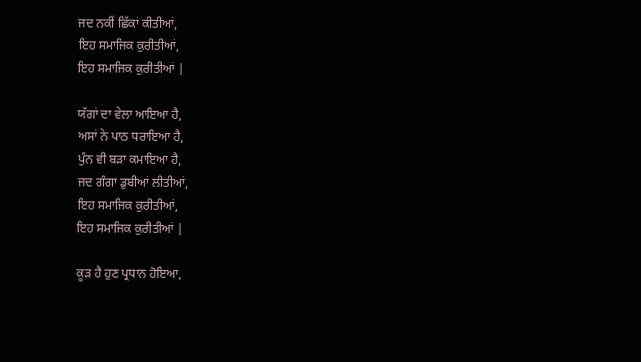ਜਦ ਨਕੀਂ ਛਿੱਕਾਂ ਕੀਤੀਆਂ,
ਇਹ ਸਮਾਜਿਕ ਕੁਰੀਤੀਆਂ,
ਇਹ ਸਮਾਜਿਕ ਕੁਰੀਤੀਆਂ |

ਯੱਗਾਂ ਦਾ ਵੇਲਾ ਆਇਆ ਹੈ,
ਅਸਾਂ ਨੇ ਪਾਠ ਧਰਾਇਆ ਹੈ,
ਪੁੰਨ ਵੀ ਬੜਾ ਕਮਾਇਆ ਹੈ,
ਜਦ ਗੰਗਾ ਡੁਬੀਆਂ ਲੀਤੀਆਂ,
ਇਹ ਸਮਾਜਿਕ ਕੁਰੀਤੀਆਂ,
ਇਹ ਸਮਾਜਿਕ ਕੁਰੀਤੀਆਂ |

ਕੂੜ ਹੈ ਹੁਣ ਪ੍ਰਧਾਨ ਹੋਇਆ,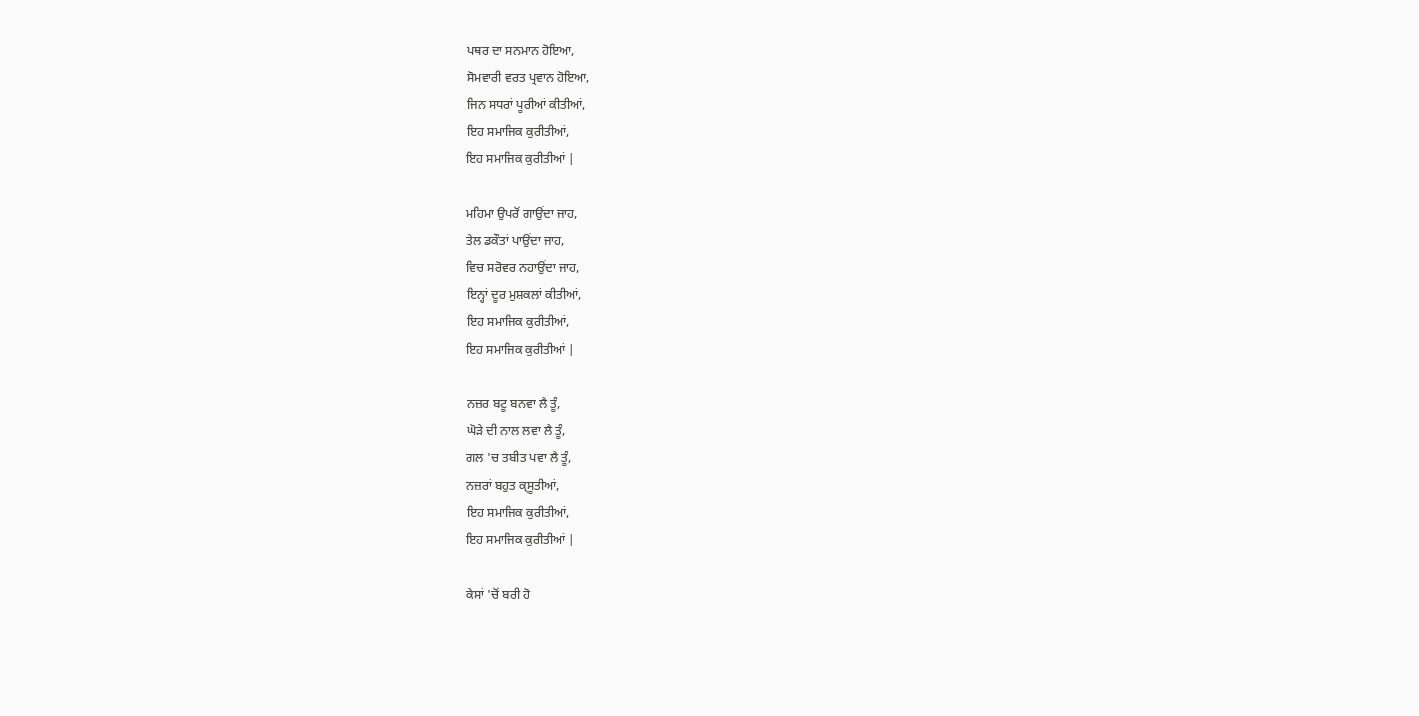ਪਥਰ ਦਾ ਸਨਮਾਨ ਹੋਇਆ,
ਸੋਮਵਾਰੀ ਵਰਤ ਪ੍ਰਵਾਨ ਹੋਇਆ,
ਜਿਨ ਸਧਰਾਂ ਪੂਰੀਆਂ ਕੀਤੀਆਂ,
ਇਹ ਸਮਾਜਿਕ ਕੁਰੀਤੀਆਂ,
ਇਹ ਸਮਾਜਿਕ ਕੁਰੀਤੀਆਂ |

ਮਹਿਮਾ ਉਪਰੋਂ ਗਾਉਂਦਾ ਜਾਹ,
ਤੇਲ ਡਕੌਤਾਂ ਪਾਉਂਦਾ ਜਾਹ,
ਵਿਚ ਸਰੋਵਰ ਨਹਾਉਂਦਾ ਜਾਹ,
ਇਨ੍ਹਾਂ ਦੂਰ ਮੁਸ਼ਕਲਾਂ ਕੀਤੀਆਂ,
ਇਹ ਸਮਾਜਿਕ ਕੁਰੀਤੀਆਂ,
ਇਹ ਸਮਾਜਿਕ ਕੁਰੀਤੀਆਂ |

ਨਜ਼ਰ ਬਟੂ ਬਨਵਾ ਲੈ ਤੂੰ,
ਘੋੜੇ ਦੀ ਨਾਲ ਲਵਾ ਲੈ ਤੂੰ,
ਗਲ 'ਚ ਤਬੀਤ ਪਵਾ ਲੈ ਤੂੰ,
ਨਜ਼ਰਾਂ ਬਹੁਤ ਕ੍ਸੂਤੀਆਂ,
ਇਹ ਸਮਾਜਿਕ ਕੁਰੀਤੀਆਂ,
ਇਹ ਸਮਾਜਿਕ ਕੁਰੀਤੀਆਂ |

ਕੇਸਾਂ 'ਚੋਂ ਬਰੀ ਹੋ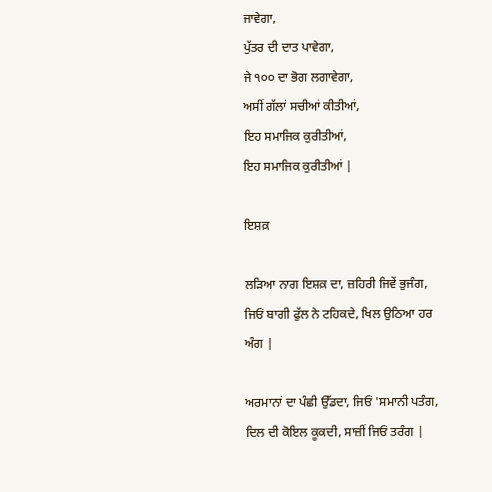ਜਾਵੇਗਾ,
ਪੁੱਤਰ ਦੀ ਦਾਤ ਪਾਵੇਗਾ,
ਜੇ ੧੦੦ ਦਾ ਭੋਗ ਲਗਾਵੇਗਾ,
ਅਸੀਂ ਗੱਲਾਂ ਸਚੀਆਂ ਕੀਤੀਆਂ,
ਇਹ ਸਮਾਜਿਕ ਕੁਰੀਤੀਆਂ,
ਇਹ ਸਮਾਜਿਕ ਕੁਰੀਤੀਆਂ |

ਇਸ਼ਕ਼

ਲੜਿਆ ਨਾਗ ਇਸ਼ਕ਼ ਦਾ, ਜ਼ਹਿਰੀ ਜਿਵੇਂ ਭੁਜੰਗ,
ਜਿਓਂ ਬਾਗੀ ਫੁੱਲ ਨੇ ਟਹਿਕਦੇ, ਖਿਲ ਉਠਿਆ ਹਰ ਅੰਗ |

ਅਰਮਾਨਾਂ ਦਾ ਪੰਛੀ ਉੱਡਦਾ, ਜਿਓਂ 'ਸਮਾਨੀ ਪਤੰਗ,
ਦਿਲ ਦੀ ਕੋਇਲ ਕੂਕਦੀ, ਸਾਜ਼ੀਂ ਜਿਓਂ ਤਰੰਗ |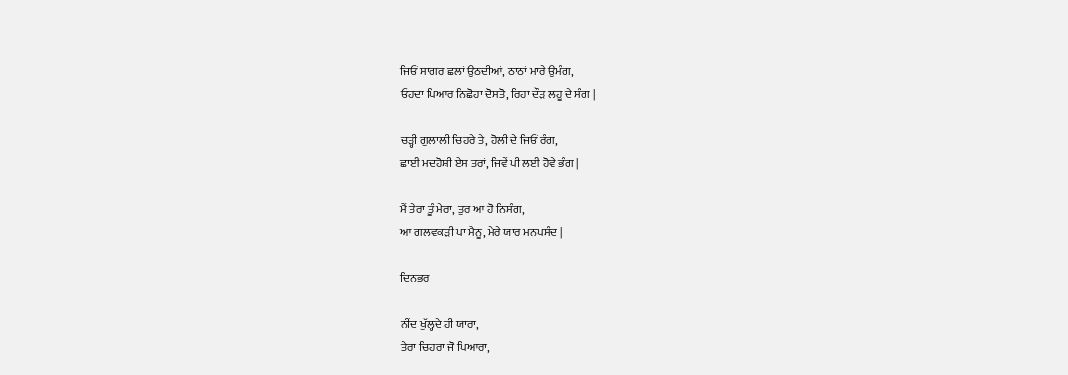ਜਿਓਂ ਸਾਗਰ ਛਲਾਂ ਉਠਦੀਆਂ, ਠਾਠਾਂ ਮਾਰੇ ਉਮੰਗ,
ਓਹਦਾ ਪਿਆਰ ਨਿਛੋਹਾ ਦੋਸਤੋ, ਰਿਹਾ ਦੌੜ ਲਹੂ ਦੇ ਸੰਗ |

ਚੜ੍ਹੀ ਗੁਲਾਲੀ ਚਿਹਰੇ ਤੇ, ਹੋਲੀ ਦੇ ਜਿਓਂ ਰੰਗ,
ਛਾਈ ਮਦਹੋਸ਼ੀ ਏਸ ਤਰਾਂ, ਜਿਵੇਂ ਪੀ ਲਈ ਹੋਵੇ ਭੰਗ |

ਮੈਂ ਤੇਰਾ ਤੂੰ ਮੇਰਾ, ਤੁਰ ਆ ਹੋ ਨਿਸੰਗ,
ਆ ਗਲਵਕੜੀ ਪਾ ਮੈਨੂ, ਮੇਰੇ ਯਾਰ ਮਨਪਸੰਦ |

ਦਿਨਭਰ

ਨੀਂਦ ਖੁੱਲ੍ਹਦੇ ਹੀ ਯਾਰਾ,
ਤੇਰਾ ਚਿਹਰਾ ਜੋ ਪਿਆਰਾ,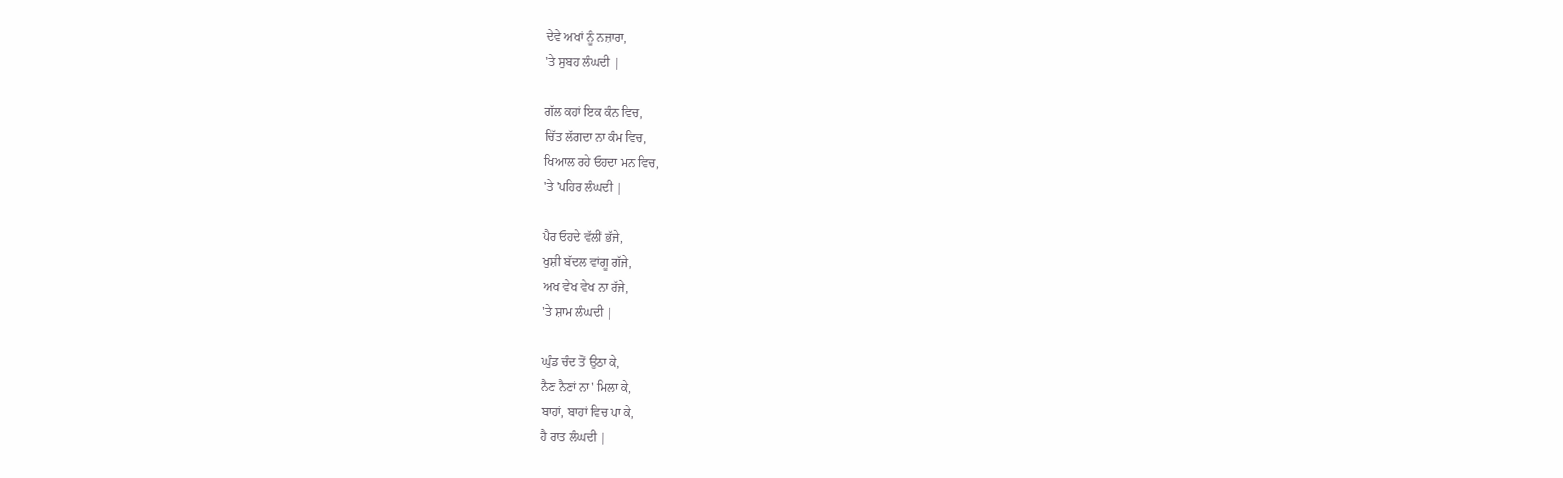ਦੇਵੇ ਅਖਾਂ ਨੂੰ ਨਜ਼ਾਰਾ,
'ਤੇ ਸੁਬਹ ਲੰਘਦੀ |

ਗੱਲ ਕਹਾਂ ਇਕ ਕੰਨ ਵਿਚ,
ਚਿੱਤ ਲੱਗਦਾ ਨਾ ਕੰਮ ਵਿਚ,
ਖਿਆਲ ਰਹੇ ਓਹਦਾ ਮਨ ਵਿਚ,
'ਤੇ 'ਪਹਿਰ ਲੰਘਦੀ |

ਪੈਰ ਓਹਦੇ ਵੱਲੀਂ ਭੱਜੇ,
ਖੁਸ਼ੀ ਬੱਦਲ ਵਾਂਗੂ ਗੱਜੇ,
ਅਖ ਵੇਖ ਵੇਖ ਨਾ ਰੱਜੇ,
'ਤੇ ਸ਼ਾਮ ਲੰਘਦੀ |

ਘੁੰਡ ਚੰਦ ਤੋਂ ਉਠਾ ਕੇ,
ਨੈਣ ਨੈਣਾਂ ਨਾ' ਮਿਲਾ ਕੇ,
ਬਾਹਾਂ, ਬਾਹਾਂ ਵਿਚ ਪਾ ਕੇ,
ਹੈ ਰਾਤ ਲੰਘਦੀ |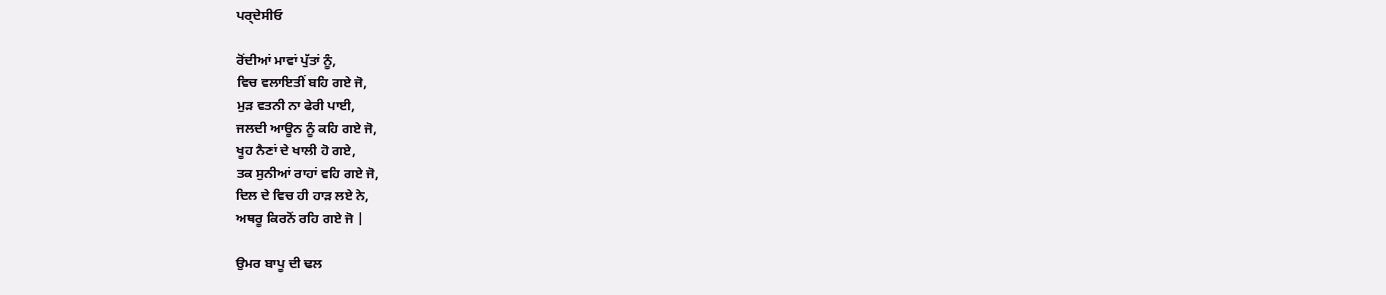ਪਰ੍ਦੇਸੀਓ

ਰੋਂਦੀਆਂ ਮਾਵਾਂ ਪੁੱਤਾਂ ਨੂੰ,
ਵਿਚ ਵਲਾਇਤੀਂ ਬਹਿ ਗਏ ਜੋ,
ਮੁੜ ਵਤਨੀ ਨਾ ਫੇਰੀ ਪਾਈ,
ਜਲਦੀ ਆਊਨ ਨੂੰ ਕਹਿ ਗਏ ਜੋ,
ਖੂਹ ਨੈਣਾਂ ਦੇ ਖਾਲੀ ਹੋ ਗਏ,
ਤਕ ਸੁਨੀਆਂ ਰਾਹਾਂ ਵਹਿ ਗਏ ਜੋ,
ਦਿਲ ਦੇ ਵਿਚ ਹੀ ਹਾੜ ਲਏ ਨੇ,
ਅਥਰੂ ਕਿਰਨੋਂ ਰਹਿ ਗਏ ਜੋ |

ਉਮਰ ਬਾਪੂ ਦੀ ਢਲ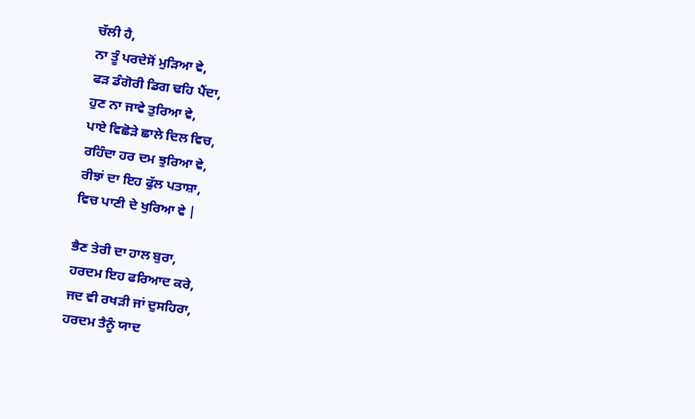ਚੱਲੀ ਹੈ,
ਨਾ ਤੂੰ ਪਰਦੇਸੋਂ ਮੁੜਿਆ ਵੇ,
ਫੜ ਡੰਗੋਰੀ ਡਿਗ ਢਹਿ ਪੈਂਦਾ,
ਹੁਣ ਨਾ ਜਾਵੇ ਤੁਰਿਆ ਵੇ,
ਪਾਏ ਵਿਛੋੜੇ ਛਾਲੇ ਦਿਲ ਵਿਚ,
ਰਹਿੰਦਾ ਹਰ ਦਮ ਝੁਰਿਆ ਵੇ,
ਰੀਝਾਂ ਦਾ ਇਹ ਫੁੱਲ ਪਤਾਸ਼ਾ,
ਵਿਚ ਪਾਣੀ ਦੇ ਖੁਰਿਆ ਵੇ |

ਭੈਣ ਤੇਰੀ ਦਾ ਹਾਲ ਬੁਰਾ,
ਹਰਦਮ ਇਹ ਫਰਿਆਦ ਕਰੇ,
ਜਦ ਵੀ ਰਖੜੀ ਜਾਂ ਦੁਸਹਿਰਾ,
ਹਰਦਮ ਤੈਨੂੰ ਯਾਦ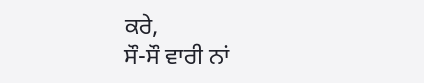ਕਰੇ,
ਸੌ-ਸੌ ਵਾਰੀ ਨਾਂ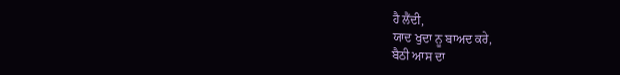ਹੈ ਲੈਂਦੀ,
ਯਾਦ ਖੁਦਾ ਨੂ ਬਾਅਦ ਕਰੇ,
ਬੈਠੀ ਆਸ ਦਾ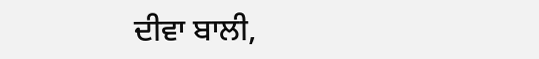ਦੀਵਾ ਬਾਲੀ,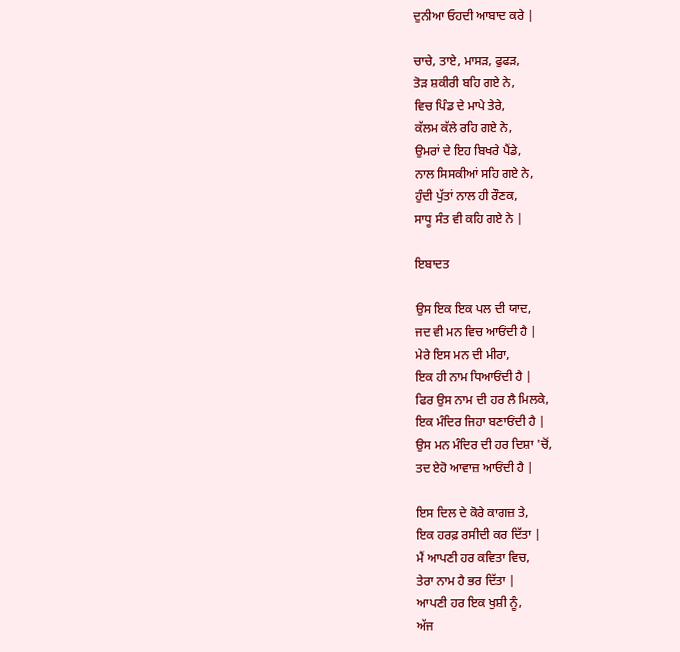ਦੁਨੀਆ ਓਹਦੀ ਆਬਾਦ ਕਰੇ |

ਚਾਚੇ, ਤਾਏ, ਮਾਸੜ, ਫੁਫੜ,
ਤੋੜ ਸ਼ਕੀਰੀ ਬਹਿ ਗਏ ਨੇ,
ਵਿਚ ਪਿੰਡ ਦੇ ਮਾਪੇ ਤੇਰੇ,
ਕੱਲਮ ਕੱਲੇ ਰਹਿ ਗਏ ਨੇ,
ਉਮਰਾਂ ਦੇ ਇਹ ਬਿਖਰੇ ਪੈਂਡੇ,
ਨਾਲ ਸਿਸਕੀਆਂ ਸਹਿ ਗਏ ਨੇ,
ਹੁੰਦੀ ਪੁੱਤਾਂ ਨਾਲ ਹੀ ਰੌਣਕ,
ਸਾਧੂ ਸੰਤ ਵੀ ਕਹਿ ਗਏ ਨੇ |

ਇਬਾਦਤ

ਉਸ ਇਕ ਇਕ ਪਲ ਦੀ ਯਾਦ,
ਜਦ ਵੀ ਮਨ ਵਿਚ ਆਓਂਦੀ ਹੈ |
ਮੇਰੇ ਇਸ ਮਨ ਦੀ ਮੀਰਾ,
ਇਕ ਹੀ ਨਾਮ ਧਿਆਓਂਦੀ ਹੈ |
ਫਿਰ ਉਸ ਨਾਮ ਦੀ ਹਰ ਲੈ ਮਿਲਕੇ,
ਇਕ ਮੰਦਿਰ ਜਿਹਾ ਬਣਾਓਂਦੀ ਹੈ |
ਉਸ ਮਨ ਮੰਦਿਰ ਦੀ ਹਰ ਦਿਸ਼ਾ 'ਚੋਂ,
ਤਦ ਏਹੋ ਆਵਾਜ਼ ਆਓਂਦੀ ਹੈ |

ਇਸ ਦਿਲ ਦੇ ਕੋਰੇ ਕਾਗਜ਼ ਤੇ,
ਇਕ ਹਰਫ਼ ਰਸੀਦੀ ਕਰ ਦਿੱਤਾ |
ਮੈਂ ਆਪਣੀ ਹਰ ਕਵਿਤਾ ਵਿਚ,
ਤੇਰਾ ਨਾਮ ਹੈ ਭਰ ਦਿੱਤਾ |
ਆਪਣੀ ਹਰ ਇਕ ਖੁਸ਼ੀ ਨੂੰ,
ਅੱਜ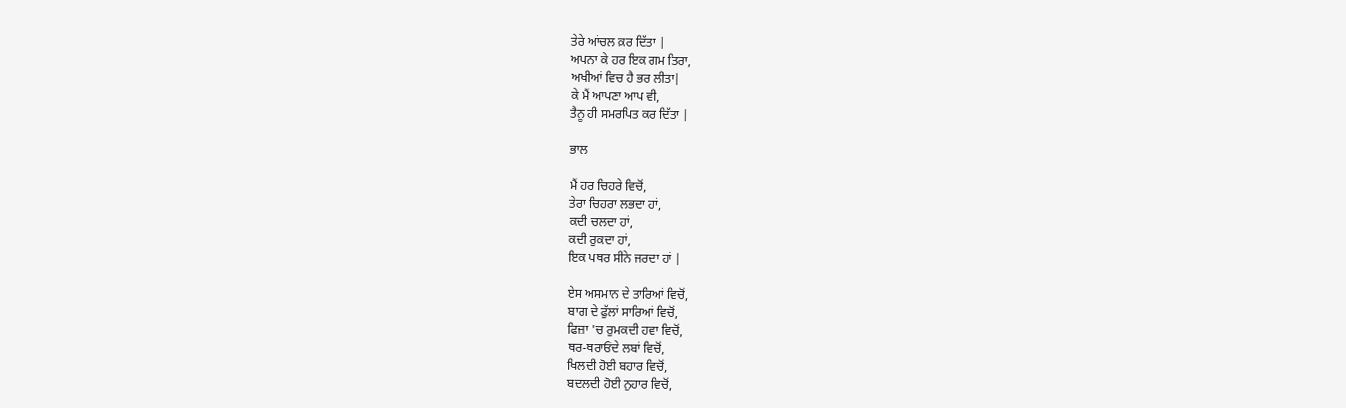ਤੇਰੇ ਆਂਚਲ ਕ਼ਰ ਦਿੱਤਾ |
ਅਪਨਾ ਕੇ ਹਰ ਇਕ ਗਮ ਤਿਰਾ,
ਅਖੀਆਂ ਵਿਚ ਹੈ ਭਰ ਲੀਤਾ|
ਕੇ ਮੈਂ ਆਪਣਾ ਆਪ ਵੀ,
ਤੈਨੂ ਹੀ ਸਮਰਪਿਤ ਕਰ ਦਿੱਤਾ |

ਭਾਲ

ਮੈਂ ਹਰ ਚਿਹਰੇ ਵਿਚੋਂ,
ਤੇਰਾ ਚਿਹਰਾ ਲਭਦਾ ਹਾਂ,
ਕਦੀ ਚਲਦਾ ਹਾਂ,
ਕਦੀ ਰੁਕਦਾ ਹਾਂ,
ਇਕ ਪਥਰ ਸੀਨੇ ਜਰਦਾ ਹਾਂ |

ਏਸ ਅਸਮਾਨ ਦੇ ਤਾਰਿਆਂ ਵਿਚੋਂ,
ਬਾਗ ਦੇ ਫੁੱਲਾਂ ਸਾਰਿਆਂ ਵਿਚੋਂ,
ਫਿਜ਼ਾ 'ਚ ਰੁਮਕਦੀ ਹਵਾ ਵਿਚੋਂ,
ਥਰ-ਥਰਾਓਂਦੇ ਲਬਾਂ ਵਿਚੋਂ,
ਖਿਲਦੀ ਹੋਈ ਬਹਾਰ ਵਿਚੋਂ,
ਬਦਲਦੀ ਹੋਈ ਨੁਹਾਰ ਵਿਚੋਂ,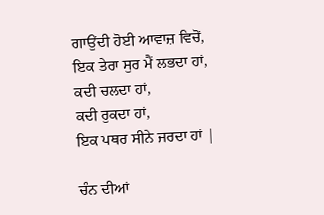ਗਾਉਂਦੀ ਹੋਈ ਆਵਾਜ਼ ਵਿਚੋਂ,
ਇਕ ਤੇਰਾ ਸੁਰ ਮੈਂ ਲਭਦਾ ਹਾਂ,
ਕਦੀ ਚਲਦਾ ਹਾਂ,
ਕਦੀ ਰੁਕਦਾ ਹਾਂ,
ਇਕ ਪਥਰ ਸੀਨੇ ਜਰਦਾ ਹਾਂ |

ਚੰਨ ਦੀਆਂ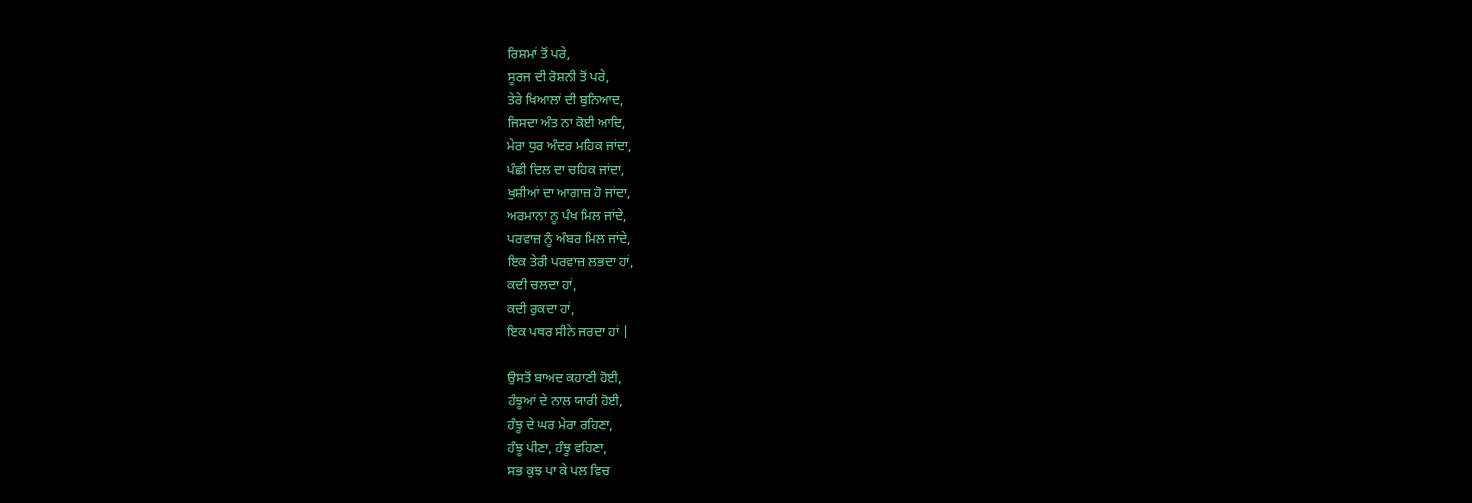ਰਿਸ਼ਮਾਂ ਤੋਂ ਪਰੇ,
ਸੂਰਜ ਦੀ ਰੋਸ਼ਨੀ ਤੋਂ ਪਰੇ,
ਤੇਰੇ ਖਿਆਲਾਂ ਦੀ ਬੁਨਿਆਦ,
ਜਿਸਦਾ ਅੰਤ ਨਾ ਕੋਈ ਆਦਿ,
ਮੇਰਾ ਧੁਰ ਅੰਦਰ ਮਹਿਕ ਜਾਂਦਾ,
ਪੰਛੀ ਦਿਲ ਦਾ ਚਹਿਕ ਜਾਂਦਾ,
ਖੁਸ਼ੀਆਂ ਦਾ ਆਗਾਜ਼ ਹੋ ਜਾਂਦਾ,
ਅਰਮਾਨਾ ਨੂ ਪੰਖ ਮਿਲ ਜਾਂਦੇ,
ਪਰਵਾਜ਼ ਨੂੰ ਅੰਬਰ ਮਿਲ ਜਾਂਦੇ,
ਇਕ ਤੇਰੀ ਪਰਵਾਜ਼ ਲਭਦਾ ਹਾਂ,
ਕਦੀ ਚਲਦਾ ਹਾਂ,
ਕਦੀ ਰੁਕਦਾ ਹਾਂ,
ਇਕ ਪਥਰ ਸੀਨੇ ਜਰਦਾ ਹਾਂ |

ਉਸਤੋਂ ਬਾਅਦ ਕਹਾਣੀ ਹੋਈ,
ਹੰਝੂਆਂ ਦੇ ਨਾਲ ਯਾਰੀ ਹੋਈ,
ਹੰਝੂ ਦੇ ਘਰ ਮੇਰਾ ਰਹਿਣਾ,
ਹੰਝੂ ਪੀਣਾ, ਹੰਝੂ ਵਹਿਣਾ,
ਸਭ ਕੁਝ ਪਾ ਕੇ ਪਲ ਵਿਚ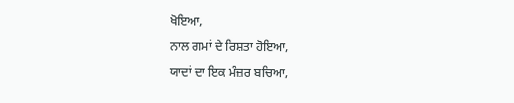ਖੋਇਆ,
ਨਾਲ ਗਮਾਂ ਦੇ ਰਿਸ਼ਤਾ ਹੋਇਆ,
ਯਾਦਾਂ ਦਾ ਇਕ ਮੰਜ਼ਰ ਬਚਿਆ,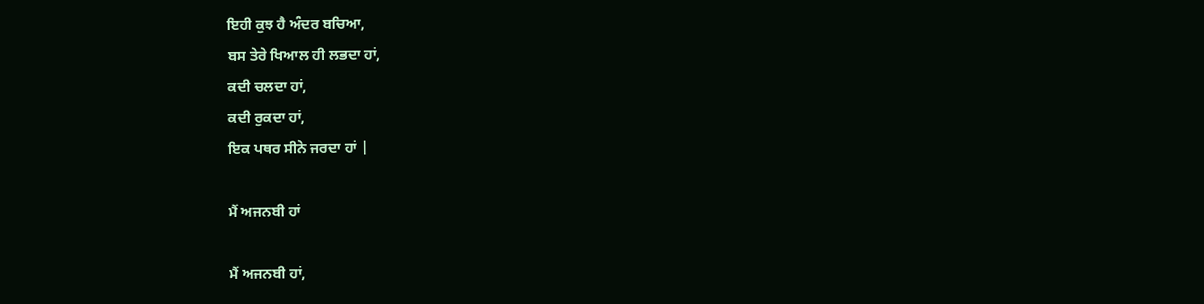ਇਹੀ ਕੁਝ ਹੈ ਅੰਦਰ ਬਚਿਆ,
ਬਸ ਤੇਰੇ ਖਿਆਲ ਹੀ ਲਭਦਾ ਹਾਂ,
ਕਦੀ ਚਲਦਾ ਹਾਂ,
ਕਦੀ ਰੁਕਦਾ ਹਾਂ,
ਇਕ ਪਥਰ ਸੀਨੇ ਜਰਦਾ ਹਾਂ |

ਮੈਂ ਅਜਨਬੀ ਹਾਂ

ਮੈਂ ਅਜਨਬੀ ਹਾਂ,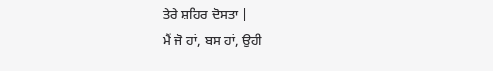ਤੇਰੇ ਸ਼ਹਿਰ ਦੋਸਤਾ |
ਮੈਂ ਜੋ ਹਾਂ, ਬਸ ਹਾਂ, ਉਹੀ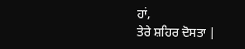ਹਾਂ,
ਤੇਰੇ ਸ਼ਹਿਰ ਦੋਸਤਾ |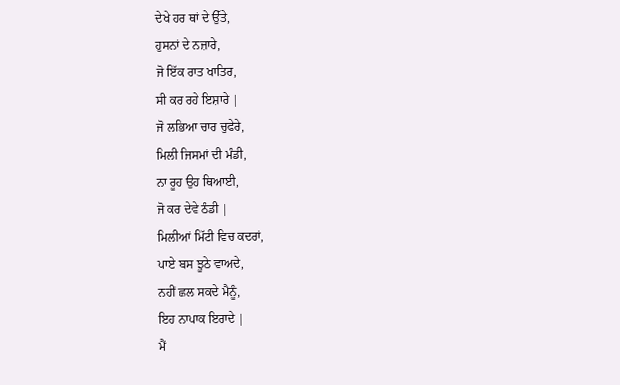ਦੇਖੇ ਹਰ ਥਾਂ ਦੇ ਉੱਤੇ,
ਹੁਸਨਾਂ ਦੇ ਨਜ਼ਾਰੇ,
ਜੋ ਇੱਕ ਰਾਤ ਖਾਤਿਰ,
ਸੀ ਕਰ ਰਹੇ ਇਸ਼ਾਰੇ |
ਜੋ ਲਭਿਆ ਚਾਰ ਚੁਫੇਰੇ,
ਮਿਲੀ ਜਿਸਮਾਂ ਦੀ ਮੰਡੀ,
ਨਾ ਰੂਹ ਉਹ ਥਿਆਈ,
ਜੋ ਕਰ ਦੇਵੇ ਠੰਡੀ |
ਮਿਲੀਆਂ ਮਿੱਟੀ ਵਿਚ ਕਦਰਾਂ,
ਪਾਏ ਬਸ ਝੂਠੇ ਵਾਅਦੇ,
ਨਹੀਂ ਛਲ ਸਕਦੇ ਮੈਨੂੰ,
ਇਹ ਨਾਪਾਕ ਇਰਾਦੇ |
ਮੈਂ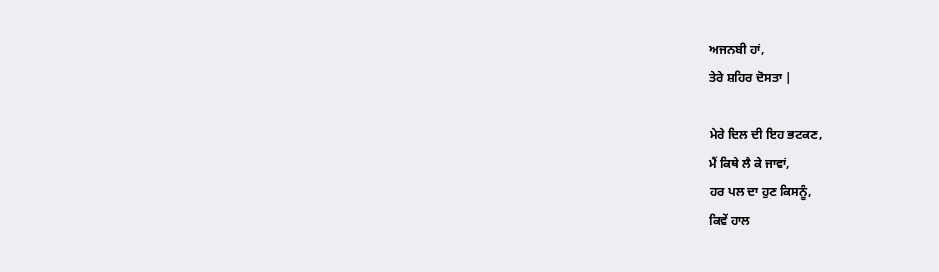ਅਜਨਬੀ ਹਾਂ,
ਤੇਰੇ ਸ਼ਹਿਰ ਦੋਸਤਾ |

ਮੇਰੇ ਦਿਲ ਦੀ ਇਹ ਭਟਕਣ,
ਮੈਂ ਕਿਥੇ ਲੈ ਕੇ ਜਾਵਾਂ,
ਹਰ ਪਲ ਦਾ ਹੁਣ ਕਿਸਨੂੰ,
ਕਿਵੇਂ ਹਾਲ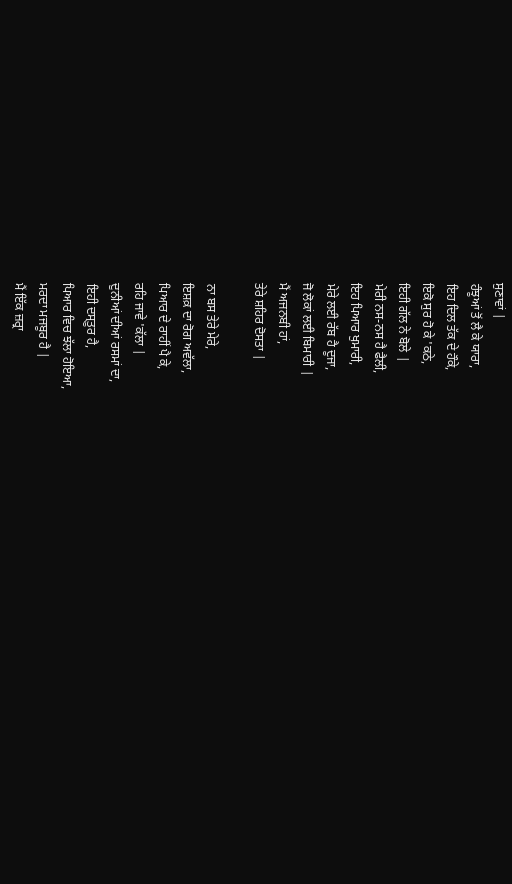ਸੁਣਾਵਾਂ |
ਹੰਝੂਆਂ ਤੋਂ ਲੈ ਕੇ ਯਾਰਾ,
ਇਹ ਦਿਲ ਤੱਕ ਦੇ ਹੌਕੇ,
ਇਕੋ ਸੁਰ ਹੋ ਕੇ 'ਕਠੇ,
ਇਹੀ ਗੱਲ ਨੇ ਬੋਲੇ |
ਮੇਰੀ ਨਸ-ਨਸ ਹੈ ਫੈਲੀ,
ਇਹ ਪਿਆਰ ਖੁਮਾਰੀ,
ਮੇਰੇ ਲਈ ਰੱਬ ਹੈ ਦੂਜਾ,
ਜੋ ਲੋਕਾਂ ਲਈ ਬਿਮਾਰੀ |
ਮੈਂ ਅਜਨਬੀ ਹਾਂ,
ਤੇਰੇ ਸ਼ਹਿਰ ਦੋਸਤਾ |

ਨਾ ਬਸ ਤੇਰੇ ਮੇਰੇ,
ਇਸ਼ਕ਼ ਦਾ ਰੋਗ ਅਵੱਲਾ,
ਪਿਆਰ ਦੇ ਰਾਹੀਂ ਪੈ ਕੇ,
ਰਹਿ ਜਾਵੇ 'ਕੱਲਾ |
ਦੁਨੀਆਂ ਦੀਆਂ ਰਸਮਾਂ ਦਾ,
ਇਹੀ ਦਸ੍ਤੂਰ ਹੈ,
ਪਿਆਰ ਵਿਚ ਝੱਲਾ ਹੋਇਆ,
ਮਰਦਾ ਮਜਬੂਰ ਹੈ |
ਮੈਂ ਇੱਕ ਜ਼ਰ੍ਰਾ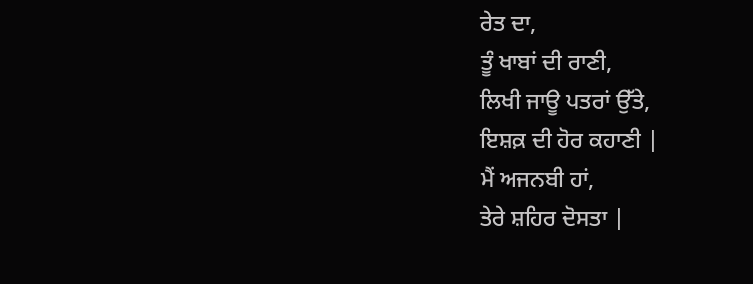ਰੇਤ ਦਾ,
ਤੂੰ ਖਾਬਾਂ ਦੀ ਰਾਣੀ,
ਲਿਖੀ ਜਾਊ ਪਤਰਾਂ ਉੱਤੇ,
ਇਸ਼ਕ਼ ਦੀ ਹੋਰ ਕਹਾਣੀ |
ਮੈਂ ਅਜਨਬੀ ਹਾਂ,
ਤੇਰੇ ਸ਼ਹਿਰ ਦੋਸਤਾ |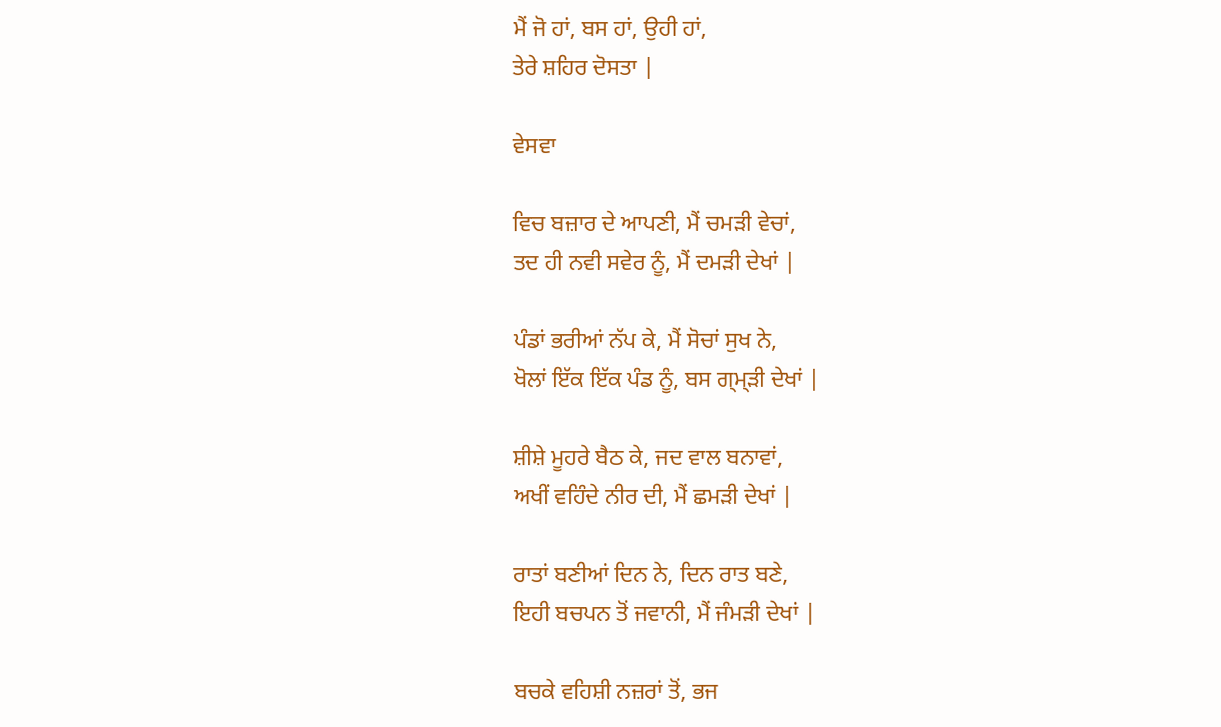ਮੈਂ ਜੋ ਹਾਂ, ਬਸ ਹਾਂ, ਉਹੀ ਹਾਂ,
ਤੇਰੇ ਸ਼ਹਿਰ ਦੋਸਤਾ |

ਵੇਸਵਾ

ਵਿਚ ਬਜ਼ਾਰ ਦੇ ਆਪਣੀ, ਮੈਂ ਚਮੜੀ ਵੇਚਾਂ,
ਤਦ ਹੀ ਨਵੀ ਸਵੇਰ ਨੂੰ, ਮੈਂ ਦਮੜੀ ਦੇਖਾਂ |

ਪੰਡਾਂ ਭਰੀਆਂ ਨੱਪ ਕੇ, ਮੈਂ ਸੋਚਾਂ ਸੁਖ ਨੇ,
ਖੋਲਾਂ ਇੱਕ ਇੱਕ ਪੰਡ ਨੂੰ, ਬਸ ਗ੍ਮ੍ੜੀ ਦੇਖਾਂ |

ਸ਼ੀਸ਼ੇ ਮੂਹਰੇ ਬੈਠ ਕੇ, ਜਦ ਵਾਲ ਬਨਾਵਾਂ,
ਅਖੀਂ ਵਹਿੰਦੇ ਨੀਰ ਦੀ, ਮੈਂ ਛਮੜੀ ਦੇਖਾਂ |

ਰਾਤਾਂ ਬਣੀਆਂ ਦਿਨ ਨੇ, ਦਿਨ ਰਾਤ ਬਣੇ,
ਇਹੀ ਬਚਪਨ ਤੋਂ ਜਵਾਨੀ, ਮੈਂ ਜੰਮੜੀ ਦੇਖਾਂ |

ਬਚਕੇ ਵਹਿਸ਼ੀ ਨਜ਼ਰਾਂ ਤੋਂ, ਭਜ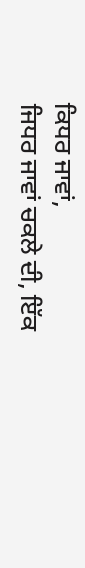ਕਿਧਰ ਜਾਵਾਂ,
ਜਿਧਰ ਜਾਵਾਂ ਚਕਲੇ ਦੀ, ਇੱਕ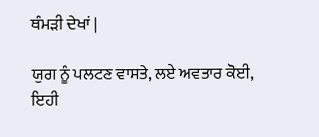ਥੰਮੜੀ ਦੇਖਾਂ |

ਯੁਗ ਨੂੰ ਪਲਟਣ ਵਾਸਤੇ, ਲਏ ਅਵਤਾਰ ਕੋਈ,
ਇਹੀ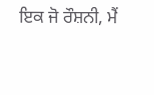ਇਕ ਜੋ ਰੌਸ਼ਨੀ, ਮੈਂ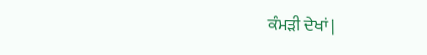ਕੰਮੜੀ ਦੇਖਾਂ |